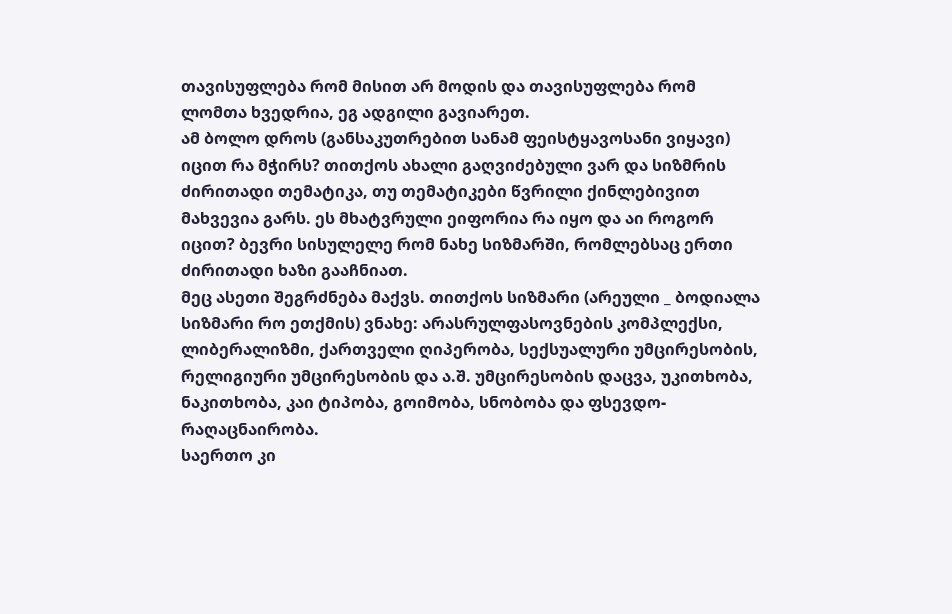თავისუფლება რომ მისით არ მოდის და თავისუფლება რომ ლომთა ხვედრია, ეგ ადგილი გავიარეთ.
ამ ბოლო დროს (განსაკუთრებით სანამ ფეისტყავოსანი ვიყავი) იცით რა მჭირს? თითქოს ახალი გაღვიძებული ვარ და სიზმრის ძირითადი თემატიკა, თუ თემატიკები წვრილი ქინლებივით მახვევია გარს. ეს მხატვრული ეიფორია რა იყო და აი როგორ იცით? ბევრი სისულელე რომ ნახე სიზმარში, რომლებსაც ერთი ძირითადი ხაზი გააჩნიათ.
მეც ასეთი შეგრძნება მაქვს. თითქოს სიზმარი (არეული _ ბოდიალა სიზმარი რო ეთქმის) ვნახე: არასრულფასოვნების კომპლექსი, ლიბერალიზმი, ქართველი ღიპერობა, სექსუალური უმცირესობის, რელიგიური უმცირესობის და ა.შ. უმცირესობის დაცვა, უკითხობა, ნაკითხობა, კაი ტიპობა, გოიმობა, სნობობა და ფსევდო-რაღაცნაირობა.
საერთო კი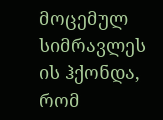მოცემულ სიმრავლეს ის ჰქონდა, რომ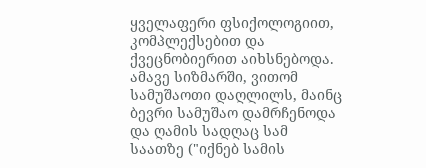ყველაფერი ფსიქოლოგიით, კომპლექსებით და ქვეცნობიერით აიხსნებოდა.
ამავე სიზმარში, ვითომ სამუშაოთი დაღლილს, მაინც ბევრი სამუშაო დამრჩენოდა და ღამის სადღაც სამ საათზე ("იქნებ სამის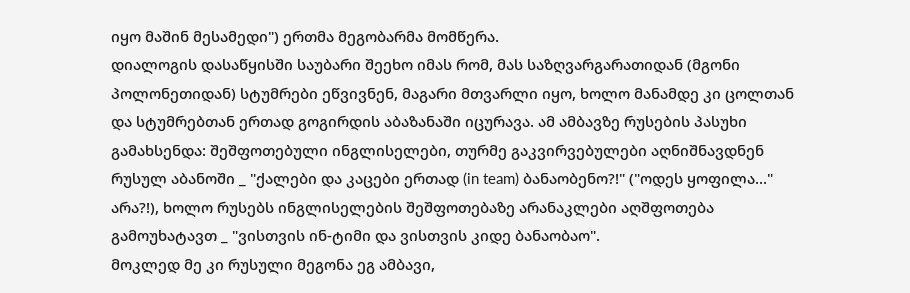იყო მაშინ მესამედი") ერთმა მეგობარმა მომწერა.
დიალოგის დასაწყისში საუბარი შეეხო იმას რომ, მას საზღვარგარათიდან (მგონი პოლონეთიდან) სტუმრები ეწვივნენ, მაგარი მთვარლი იყო, ხოლო მანამდე კი ცოლთან და სტუმრებთან ერთად გოგირდის აბაზანაში იცურავა. ამ ამბავზე რუსების პასუხი გამახსენდა: შეშფოთებული ინგლისელები, თურმე გაკვირვებულები აღნიშნავდნენ რუსულ აბანოში _ "ქალები და კაცები ერთად (in team) ბანაობენო?!" ("ოდეს ყოფილა..." არა?!), ხოლო რუსებს ინგლისელების შეშფოთებაზე არანაკლები აღშფოთება გამოუხატავთ _ "ვისთვის ინ-ტიმი და ვისთვის კიდე ბანაობაო".
მოკლედ მე კი რუსული მეგონა ეგ ამბავი,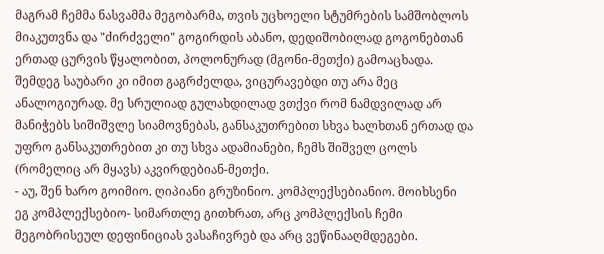მაგრამ ჩემმა ნასვამმა მეგობარმა, თვის უცხოელი სტუმრების სამშობლოს მიაკუთვნა და "ძირძველი" გოგირდის აბანო, დედიშობილად გოგონებთან ერთად ცურვის წყალობით, პოლონურად (მგონი-მეთქი) გამოაცხადა.
შემდეგ საუბარი კი იმით გაგრძელდა, ვიცურავებდი თუ არა მეც ანალოგიურად. მე სრულიად გულახდილად ვთქვი რომ ნამდვილად არ მანიჭებს სიშიშვლე სიამოვნებას, განსაკუთრებით სხვა ხალხთან ერთად და უფრო განსაკუთრებით კი თუ სხვა ადამიანები, ჩემს შიშველ ცოლს (რომელიც არ მყავს) აკვირდებიან-მეთქი.
- აუ, შენ ხარო გოიმიო. ღიპიანი გრუზინიო. კომპლექსებიანიო. მოიხსენი ეგ კომპლექსებიო- სიმართლე გითხრათ, არც კომპლექსის ჩემი მეგობრისეულ დეფინიციას ვასაჩივრებ და არც ვეწინააღმდეგები.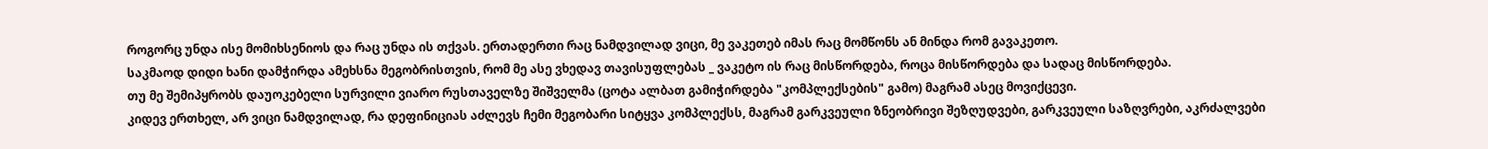როგორც უნდა ისე მომიხსენიოს და რაც უნდა ის თქვას. ერთადერთი რაც ნამდვილად ვიცი, მე ვაკეთებ იმას რაც მომწონს ან მინდა რომ გავაკეთო.
საკმაოდ დიდი ხანი დამჭირდა ამეხსნა მეგობრისთვის, რომ მე ასე ვხედავ თავისუფლებას _ ვაკეტო ის რაც მისწორდება, როცა მისწორდება და სადაც მისწორდება.
თუ მე შემიპყრობს დაუოკებელი სურვილი ვიარო რუსთაველზე შიშველმა (ცოტა ალბათ გამიჭირდება "კომპლექსების" გამო) მაგრამ ასეც მოვიქცევი.
კიდევ ერთხელ, არ ვიცი ნამდვილად, რა დეფინიციას აძლევს ჩემი მეგობარი სიტყვა კომპლექსს, მაგრამ გარკვეული ზნეობრივი შეზღუდვები, გარკვეული საზღვრები, აკრძალვები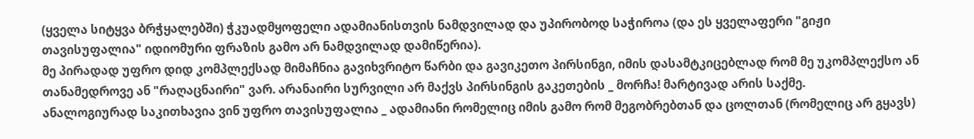(ყველა სიტყვა ბრჭყალებში) ჭკუადმყოფელი ადამიანისთვის ნამდვილად და უპირობოდ საჭიროა (და ეს ყველაფერი "გიჟი თავისუფალია" იდიომური ფრაზის გამო არ ნამდვილად დამიწერია).
მე პირადად უფრო დიდ კომპლექსად მიმაჩნია გავიხვრიტო წარბი და გავიკეთო პირსინგი, იმის დასამტკიცებლად რომ მე უკომპლექსო ან თანამედროვე ან "რაღაცნაირი" ვარ. არანაირი სურვილი არ მაქვს პირსინგის გაკეთების _ მორჩა! მარტივად არის საქმე.
ანალოგიურად საკითხავია ვინ უფრო თავისუფალია _ ადამიანი რომელიც იმის გამო რომ მეგობრებთან და ცოლთან (რომელიც არ გყავს)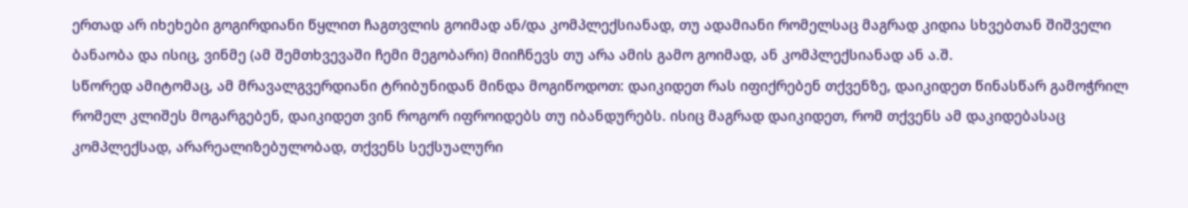ერთად არ იხეხები გოგირდიანი წყლით ჩაგთვლის გოიმად ან/და კომპლექსიანად, თუ ადამიანი რომელსაც მაგრად კიდია სხვებთან შიშველი ბანაობა და ისიც, ვინმე (ამ შემთხვევაში ჩემი მეგობარი) მიიჩნევს თუ არა ამის გამო გოიმად, ან კომპლექსიანად ან ა.შ.
სწორედ ამიტომაც, ამ მრავალგვერდიანი ტრიბუნიდან მინდა მოგიწოდოთ: დაიკიდეთ რას იფიქრებენ თქვენზე, დაიკიდეთ წინასწარ გამოჭრილ რომელ კლიშეს მოგარგებენ, დაიკიდეთ ვინ როგორ იფროიდებს თუ იბანდურებს. ისიც მაგრად დაიკიდეთ, რომ თქვენს ამ დაკიდებასაც კომპლექსად, არარეალიზებულობად, თქვენს სექსუალური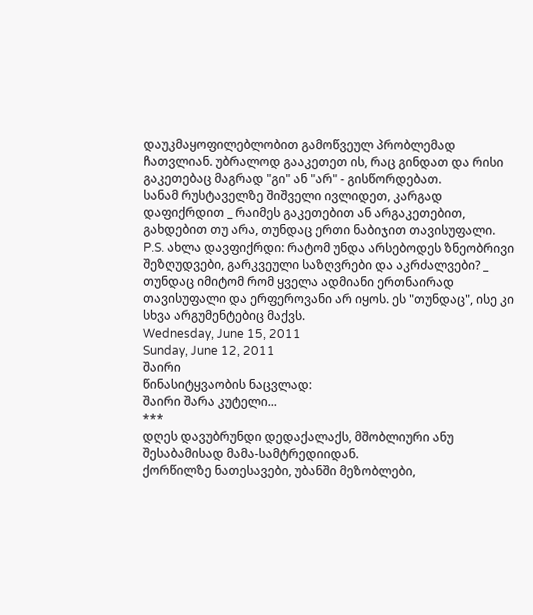დაუკმაყოფილებლობით გამოწვეულ პრობლემად ჩათვლიან. უბრალოდ გააკეთეთ ის, რაც გინდათ და რისი გაკეთებაც მაგრად "გი" ან "არ" - გისწორდებათ.
სანამ რუსტაველზე შიშველი ივლიდეთ, კარგად დაფიქრდით _ რაიმეს გაკეთებით ან არგაკეთებით, გახდებით თუ არა, თუნდაც ერთი ნაბიჯით თავისუფალი.
P.S. ახლა დავფიქრდი: რატომ უნდა არსებოდეს ზნეობრივი შეზღუდვები, გარკვეული საზღვრები და აკრძალვები? _ თუნდაც იმიტომ რომ ყველა ადმიანი ერთნაირად თავისუფალი და ერფეროვანი არ იყოს. ეს "თუნდაც", ისე კი სხვა არგუმენტებიც მაქვს.
Wednesday, June 15, 2011
Sunday, June 12, 2011
შაირი
წინასიტყვაობის ნაცვლად:
შაირი შარა კუტელი...
***
დღეს დავუბრუნდი დედაქალაქს, მშობლიური ანუ შესაბამისად მამა-სამტრედიიდან.
ქორწილზე ნათესავები, უბანში მეზობლები,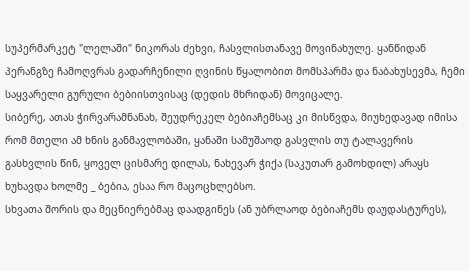სუპერმარკეტ "ლელაში" ნიკორას ძეხვი, ჩასვლისთანავე მოვინახულე. ყანწიდან პერანგზე ჩამოღვრას გადარჩენილი ღვინის წყალობით მომსპარმა და ნაბახუსევმა, ჩემი საყვარელი გურული ბებიისთვისაც (დედის მხრიდან) მოვიცალე.
სიბერე, ათას ჭირვარამნანახ, შეუდრეკელ ბებიაჩემსაც კი მისწვდა, მიუხედავად იმისა რომ მთელი ამ ხნის განმავლობაში, ყანაში სამუშაოდ გასვლის თუ ტალავერის გასხვლის წინ, ყოველ ცისმარე დილას, ნახევარ ჭიქა (საკუთარ გამოხდილ) არაყს ხუხავდა ხოლმე _ ბებია, ესაა რო მაცოცხლებსო.
სხვათა შორის და მეცნიერებმაც დაადგინეს (ან უბრლაოდ ბებიაჩემს დაუდასტურეს),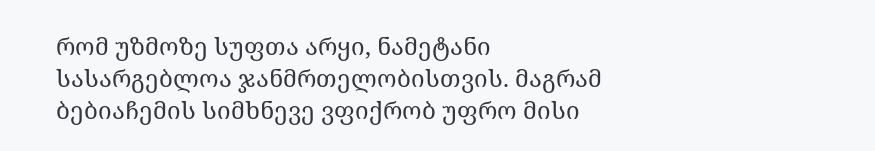რომ უზმოზე სუფთა არყი, ნამეტანი სასარგებლოა ჯანმრთელობისთვის. მაგრამ ბებიაჩემის სიმხნევე ვფიქრობ უფრო მისი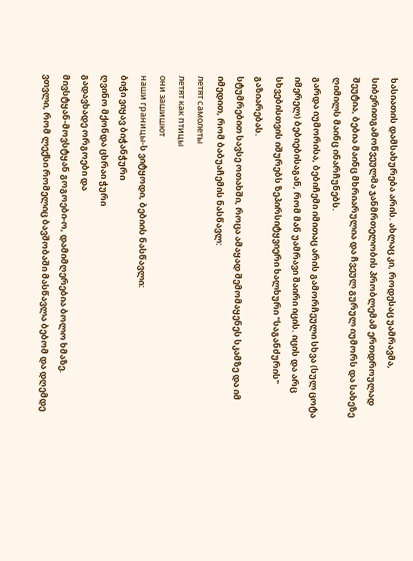ხასიათის დამსახურება არის. ახლაც კი, როდესაც უამრავმა, სიბერითგამოწვეულმა ჯანმრთელობის პრობლემამ ერთდროულად შეუტია, ბებია მაინც მხრიარულია და ჩვეულ გურულ იუმორს და სახეზე ღიმილს მაინც ინარჩუნებს.
გარდა იუმორისა, ბებიჩემი იმითაც არის გამორჩეული სხვა (სულ ცოტა იმერელ) ბებიებისაგან, რომ მან უამრავი შაირი იცის. იცის და არც სხვებისთვის იშურებს ზეპირსიტყვიერი ხალხური "საგანძურის" გაზიარებას.
სტუმრებით სავსე ოთახში, როცა ამაყად შემომაყენეს სკამზე და იმ იმედით, რომ ბაბუაჩემის ნასწავლ:
летят самолеты
летят как птицы
они зашишют
наши границы-ს ვიტყოდი, ბებიის ნასწავლი:
ბიჭი ვიყავ ბიჭანჭური
ღვინო მქონდა ცხრაი ჭური
გადავხადე ორგოები და
მივსტყან-მოვსტყან გოგოები-ო, დამიმღერებია ბოლო ხმაზე.
ვთვლი, რომ ლექსი რომელიც ბავშობაში მასწავლა ბებომ და დღემდე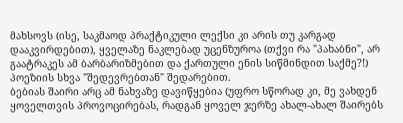მახსოვს (ისე, საკმაოდ პრაქტიკული ლექსი კი არის თუ კარგად დააკვირდებით), ყველაზე ნაკლებად უცენზუროა (თქვი რა "პახაბნი", არ გაატრაკეს ამ ბარბარიზმებით და ქართული ენის სიწმინდით საქმე?!) პოეზიის სხვა "შედევრებთან" შედარებით.
ბებიას შაირი არც ამ ნახვაზე დავიწყებია (უფრო სწორად კი, მე ვახდენ ყოველთვის პროვოცირებას, რადგან ყოველ ჯერზე ახალ-ახალ შაირებს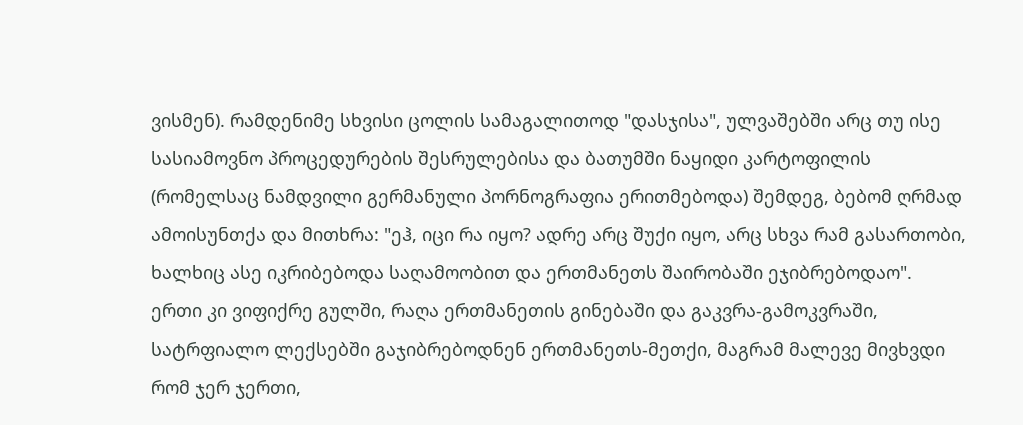ვისმენ). რამდენიმე სხვისი ცოლის სამაგალითოდ "დასჯისა", ულვაშებში არც თუ ისე სასიამოვნო პროცედურების შესრულებისა და ბათუმში ნაყიდი კარტოფილის (რომელსაც ნამდვილი გერმანული პორნოგრაფია ერითმებოდა) შემდეგ, ბებომ ღრმად ამოისუნთქა და მითხრა: "ეჰ, იცი რა იყო? ადრე არც შუქი იყო, არც სხვა რამ გასართობი, ხალხიც ასე იკრიბებოდა საღამოობით და ერთმანეთს შაირობაში ეჯიბრებოდაო".
ერთი კი ვიფიქრე გულში, რაღა ერთმანეთის გინებაში და გაკვრა-გამოკვრაში, სატრფიალო ლექსებში გაჯიბრებოდნენ ერთმანეთს-მეთქი, მაგრამ მალევე მივხვდი რომ ჯერ ჯერთი,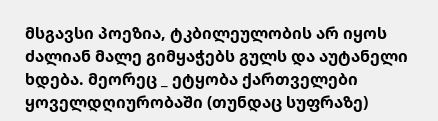მსგავსი პოეზია, ტკბილეულობის არ იყოს ძალიან მალე გიმყაჭებს გულს და აუტანელი ხდება. მეორეც _ ეტყობა ქართველები ყოველდღიურობაში (თუნდაც სუფრაზე)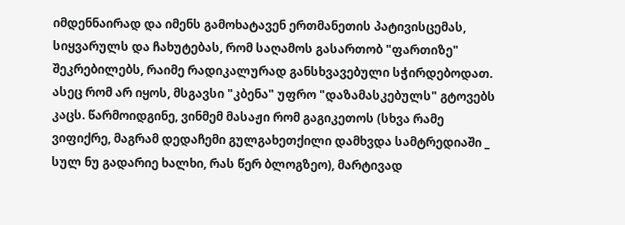იმდენნაირად და იმენს გამოხატავენ ერთმანეთის პატივისცემას, სიყვარულს და ჩახუტებას, რომ საღამოს გასართობ "ფართიზე" შეკრებილებს, რაიმე რადიკალურად განსხვავებული სჭირდებოდათ.
ასეც რომ არ იყოს, მსგავსი "კბენა" უფრო "დაზამასკებულს" გტოვებს კაცს. წარმოიდგინე, ვინმემ მასაჟი რომ გაგიკეთოს (სხვა რამე ვიფიქრე, მაგრამ დედაჩემი გულგახეთქილი დამხვდა სამტრედიაში _ სულ ნუ გადარიე ხალხი, რას წერ ბლოგზეო), მარტივად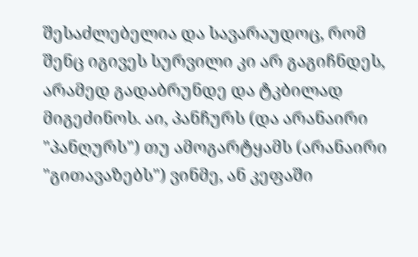შესაძლებელია და სავარაუდოც, რომ შენც იგივეს სურვილი კი არ გაგიჩნდეს, არამედ გადაბრუნდე და ტკბილად მიგეძინოს. აი, პანჩურს (და არანაირი "პანღურს") თუ ამოგარტყამს (არანაირი "გითავაზებს") ვინმე, ან კეფაში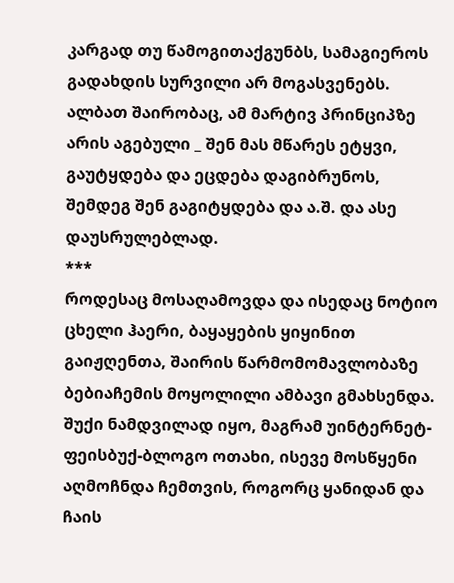კარგად თუ წამოგითაქგუნბს, სამაგიეროს გადახდის სურვილი არ მოგასვენებს.
ალბათ შაირობაც, ამ მარტივ პრინციპზე არის აგებული _ შენ მას მწარეს ეტყვი, გაუტყდება და ეცდება დაგიბრუნოს, შემდეგ შენ გაგიტყდება და ა.შ. და ასე დაუსრულებლად.
***
როდესაც მოსაღამოვდა და ისედაც ნოტიო ცხელი ჰაერი, ბაყაყების ყიყინით გაიჟღენთა, შაირის წარმომომავლობაზე ბებიაჩემის მოყოლილი ამბავი გმახსენდა.
შუქი ნამდვილად იყო, მაგრამ უინტერნეტ-ფეისბუქ-ბლოგო ოთახი, ისევე მოსწყენი აღმოჩნდა ჩემთვის, როგორც ყანიდან და ჩაის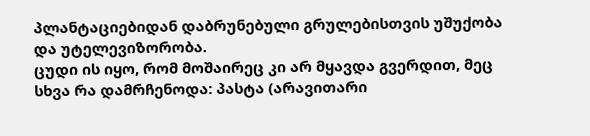პლანტაციებიდან დაბრუნებული გრულებისთვის უშუქობა და უტელევიზორობა.
ცუდი ის იყო, რომ მოშაირეც კი არ მყავდა გვერდით, მეც სხვა რა დამრჩენოდა: პასტა (არავითარი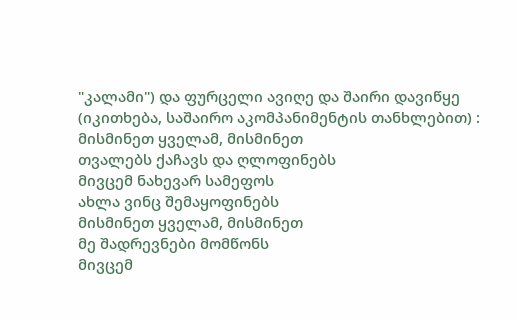"კალამი") და ფურცელი ავიღე და შაირი დავიწყე (იკითხება, საშაირო აკომპანიმენტის თანხლებით) :
მისმინეთ ყველამ, მისმინეთ
თვალებს ქაჩავს და ღლოფინებს
მივცემ ნახევარ სამეფოს
ახლა ვინც შემაყოფინებს
მისმინეთ ყველამ, მისმინეთ
მე შადრევნები მომწონს
მივცემ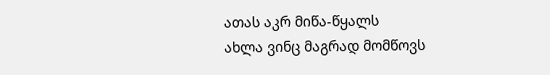ათას აკრ მიწა-წყალს
ახლა ვინც მაგრად მომწოვს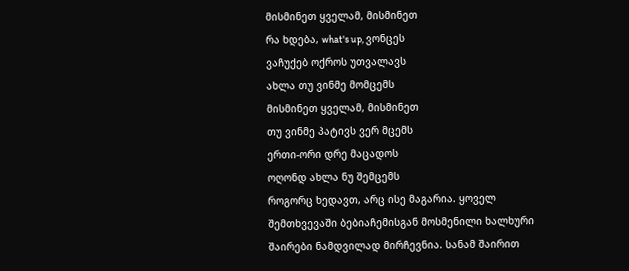მისმინეთ ყველამ, მისმინეთ
რა ხდება, what's up, ვონცეს
ვაჩუქებ ოქროს უთვალავს
ახლა თუ ვინმე მომცემს
მისმინეთ ყველამ, მისმინეთ
თუ ვინმე პატივს ვერ მცემს
ერთი-ორი დრე მაცადოს
ოღონდ ახლა ნუ შემცემს
როგორც ხედავთ, არც ისე მაგარია. ყოველ შემთხვევაში ბებიაჩემისგან მოსმენილი ხალხური შაირები ნამდვილად მირჩევნია. სანამ შაირით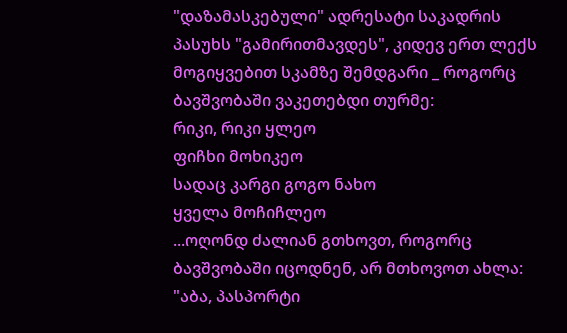"დაზამასკებული" ადრესატი საკადრის პასუხს "გამირითმავდეს", კიდევ ერთ ლექს მოგიყვებით სკამზე შემდგარი _ როგორც ბავშვობაში ვაკეთებდი თურმე:
რიკი, რიკი ყლეო
ფიჩხი მოხიკეო
სადაც კარგი გოგო ნახო
ყველა მოჩიჩლეო
...ოღონდ ძალიან გთხოვთ, როგორც ბავშვობაში იცოდნენ, არ მთხოვოთ ახლა: "აბა, პასპორტი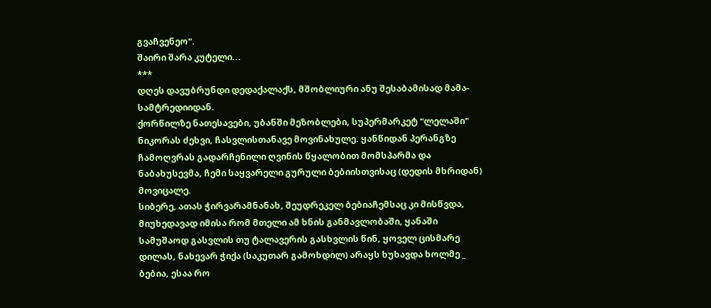გვაჩვენეო".
შაირი შარა კუტელი...
***
დღეს დავუბრუნდი დედაქალაქს, მშობლიური ანუ შესაბამისად მამა-სამტრედიიდან.
ქორწილზე ნათესავები, უბანში მეზობლები, სუპერმარკეტ "ლელაში" ნიკორას ძეხვი, ჩასვლისთანავე მოვინახულე. ყანწიდან პერანგზე ჩამოღვრას გადარჩენილი ღვინის წყალობით მომსპარმა და ნაბახუსევმა, ჩემი საყვარელი გურული ბებიისთვისაც (დედის მხრიდან) მოვიცალე.
სიბერე, ათას ჭირვარამნანახ, შეუდრეკელ ბებიაჩემსაც კი მისწვდა, მიუხედავად იმისა რომ მთელი ამ ხნის განმავლობაში, ყანაში სამუშაოდ გასვლის თუ ტალავერის გასხვლის წინ, ყოველ ცისმარე დილას, ნახევარ ჭიქა (საკუთარ გამოხდილ) არაყს ხუხავდა ხოლმე _ ბებია, ესაა რო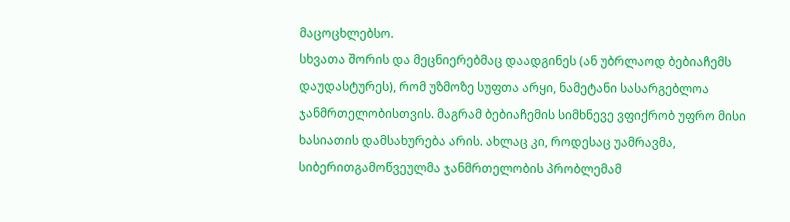მაცოცხლებსო.
სხვათა შორის და მეცნიერებმაც დაადგინეს (ან უბრლაოდ ბებიაჩემს დაუდასტურეს), რომ უზმოზე სუფთა არყი, ნამეტანი სასარგებლოა ჯანმრთელობისთვის. მაგრამ ბებიაჩემის სიმხნევე ვფიქრობ უფრო მისი ხასიათის დამსახურება არის. ახლაც კი, როდესაც უამრავმა, სიბერითგამოწვეულმა ჯანმრთელობის პრობლემამ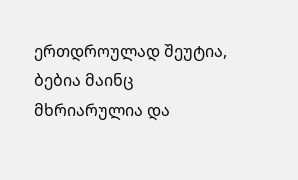ერთდროულად შეუტია, ბებია მაინც მხრიარულია და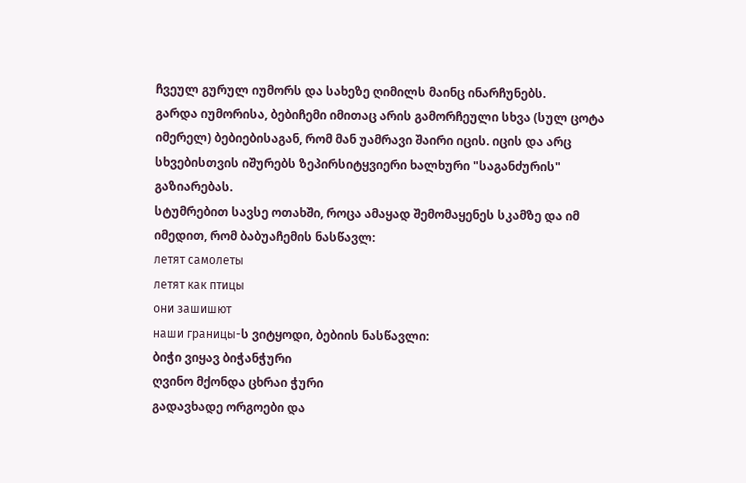ჩვეულ გურულ იუმორს და სახეზე ღიმილს მაინც ინარჩუნებს.
გარდა იუმორისა, ბებიჩემი იმითაც არის გამორჩეული სხვა (სულ ცოტა იმერელ) ბებიებისაგან, რომ მან უამრავი შაირი იცის. იცის და არც სხვებისთვის იშურებს ზეპირსიტყვიერი ხალხური "საგანძურის" გაზიარებას.
სტუმრებით სავსე ოთახში, როცა ამაყად შემომაყენეს სკამზე და იმ იმედით, რომ ბაბუაჩემის ნასწავლ:
летят самолеты
летят как птицы
они зашишют
наши границы-ს ვიტყოდი, ბებიის ნასწავლი:
ბიჭი ვიყავ ბიჭანჭური
ღვინო მქონდა ცხრაი ჭური
გადავხადე ორგოები და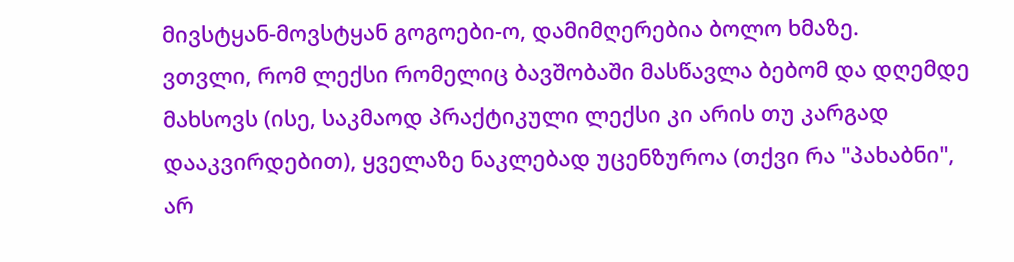მივსტყან-მოვსტყან გოგოები-ო, დამიმღერებია ბოლო ხმაზე.
ვთვლი, რომ ლექსი რომელიც ბავშობაში მასწავლა ბებომ და დღემდე მახსოვს (ისე, საკმაოდ პრაქტიკული ლექსი კი არის თუ კარგად დააკვირდებით), ყველაზე ნაკლებად უცენზუროა (თქვი რა "პახაბნი", არ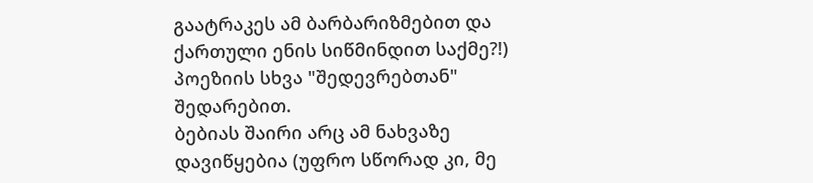გაატრაკეს ამ ბარბარიზმებით და ქართული ენის სიწმინდით საქმე?!) პოეზიის სხვა "შედევრებთან" შედარებით.
ბებიას შაირი არც ამ ნახვაზე დავიწყებია (უფრო სწორად კი, მე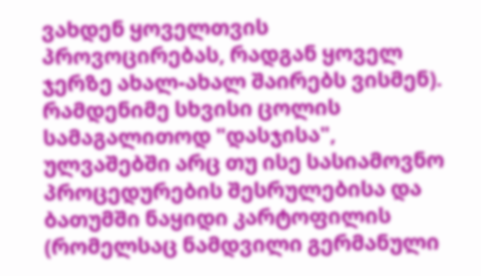ვახდენ ყოველთვის პროვოცირებას, რადგან ყოველ ჯერზე ახალ-ახალ შაირებს ვისმენ). რამდენიმე სხვისი ცოლის სამაგალითოდ "დასჯისა", ულვაშებში არც თუ ისე სასიამოვნო პროცედურების შესრულებისა და ბათუმში ნაყიდი კარტოფილის (რომელსაც ნამდვილი გერმანული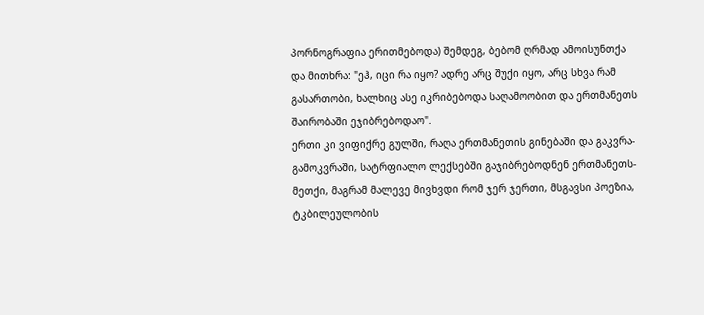პორნოგრაფია ერითმებოდა) შემდეგ, ბებომ ღრმად ამოისუნთქა და მითხრა: "ეჰ, იცი რა იყო? ადრე არც შუქი იყო, არც სხვა რამ გასართობი, ხალხიც ასე იკრიბებოდა საღამოობით და ერთმანეთს შაირობაში ეჯიბრებოდაო".
ერთი კი ვიფიქრე გულში, რაღა ერთმანეთის გინებაში და გაკვრა-გამოკვრაში, სატრფიალო ლექსებში გაჯიბრებოდნენ ერთმანეთს-მეთქი, მაგრამ მალევე მივხვდი რომ ჯერ ჯერთი, მსგავსი პოეზია, ტკბილეულობის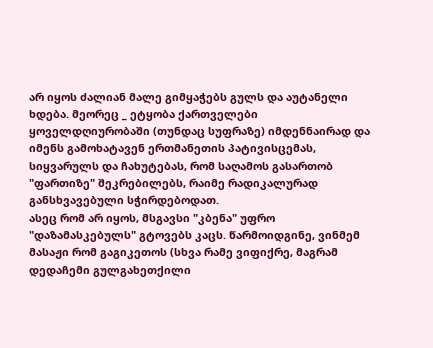არ იყოს ძალიან მალე გიმყაჭებს გულს და აუტანელი ხდება. მეორეც _ ეტყობა ქართველები ყოველდღიურობაში (თუნდაც სუფრაზე) იმდენნაირად და იმენს გამოხატავენ ერთმანეთის პატივისცემას, სიყვარულს და ჩახუტებას, რომ საღამოს გასართობ "ფართიზე" შეკრებილებს, რაიმე რადიკალურად განსხვავებული სჭირდებოდათ.
ასეც რომ არ იყოს, მსგავსი "კბენა" უფრო "დაზამასკებულს" გტოვებს კაცს. წარმოიდგინე, ვინმემ მასაჟი რომ გაგიკეთოს (სხვა რამე ვიფიქრე, მაგრამ დედაჩემი გულგახეთქილი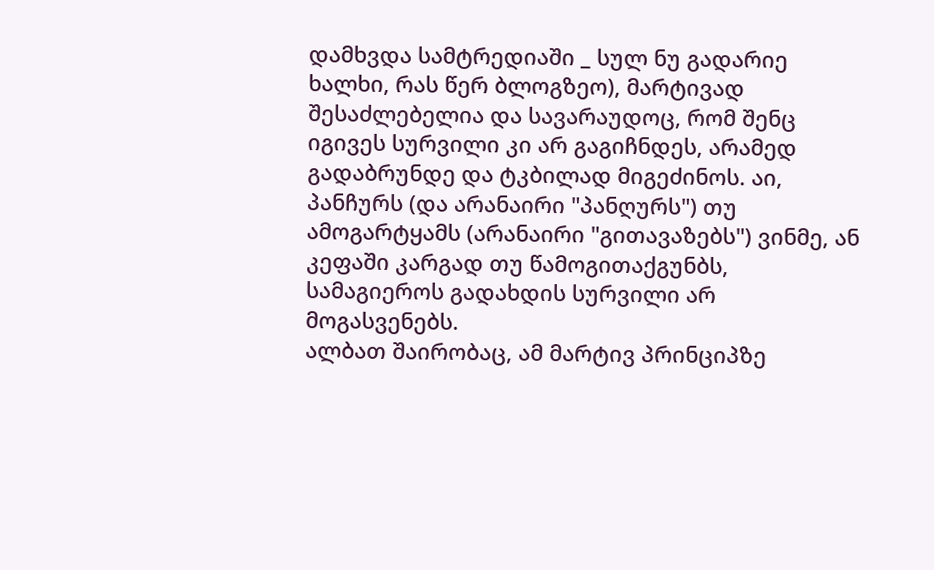დამხვდა სამტრედიაში _ სულ ნუ გადარიე ხალხი, რას წერ ბლოგზეო), მარტივად შესაძლებელია და სავარაუდოც, რომ შენც იგივეს სურვილი კი არ გაგიჩნდეს, არამედ გადაბრუნდე და ტკბილად მიგეძინოს. აი, პანჩურს (და არანაირი "პანღურს") თუ ამოგარტყამს (არანაირი "გითავაზებს") ვინმე, ან კეფაში კარგად თუ წამოგითაქგუნბს, სამაგიეროს გადახდის სურვილი არ მოგასვენებს.
ალბათ შაირობაც, ამ მარტივ პრინციპზე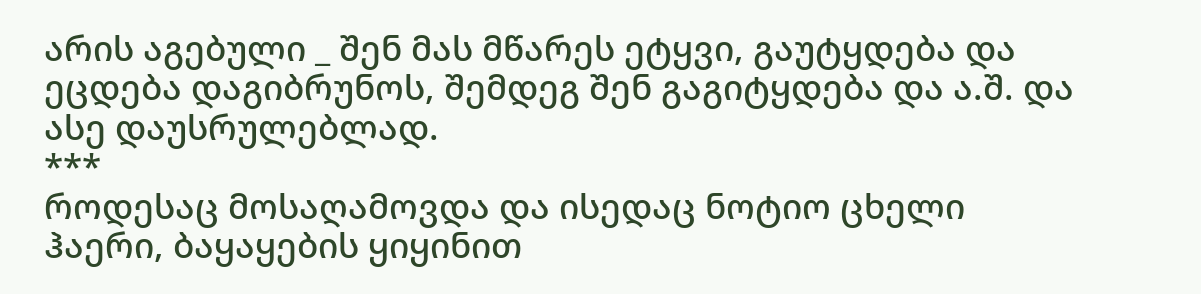არის აგებული _ შენ მას მწარეს ეტყვი, გაუტყდება და ეცდება დაგიბრუნოს, შემდეგ შენ გაგიტყდება და ა.შ. და ასე დაუსრულებლად.
***
როდესაც მოსაღამოვდა და ისედაც ნოტიო ცხელი ჰაერი, ბაყაყების ყიყინით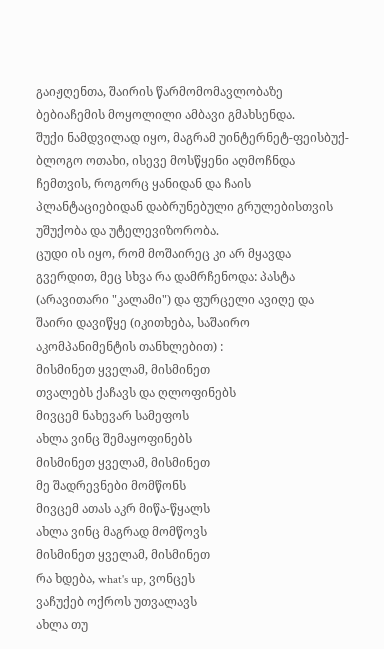გაიჟღენთა, შაირის წარმომომავლობაზე ბებიაჩემის მოყოლილი ამბავი გმახსენდა.
შუქი ნამდვილად იყო, მაგრამ უინტერნეტ-ფეისბუქ-ბლოგო ოთახი, ისევე მოსწყენი აღმოჩნდა ჩემთვის, როგორც ყანიდან და ჩაის პლანტაციებიდან დაბრუნებული გრულებისთვის უშუქობა და უტელევიზორობა.
ცუდი ის იყო, რომ მოშაირეც კი არ მყავდა გვერდით, მეც სხვა რა დამრჩენოდა: პასტა (არავითარი "კალამი") და ფურცელი ავიღე და შაირი დავიწყე (იკითხება, საშაირო აკომპანიმენტის თანხლებით) :
მისმინეთ ყველამ, მისმინეთ
თვალებს ქაჩავს და ღლოფინებს
მივცემ ნახევარ სამეფოს
ახლა ვინც შემაყოფინებს
მისმინეთ ყველამ, მისმინეთ
მე შადრევნები მომწონს
მივცემ ათას აკრ მიწა-წყალს
ახლა ვინც მაგრად მომწოვს
მისმინეთ ყველამ, მისმინეთ
რა ხდება, what's up, ვონცეს
ვაჩუქებ ოქროს უთვალავს
ახლა თუ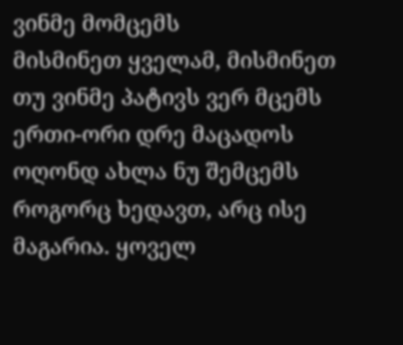ვინმე მომცემს
მისმინეთ ყველამ, მისმინეთ
თუ ვინმე პატივს ვერ მცემს
ერთი-ორი დრე მაცადოს
ოღონდ ახლა ნუ შემცემს
როგორც ხედავთ, არც ისე მაგარია. ყოველ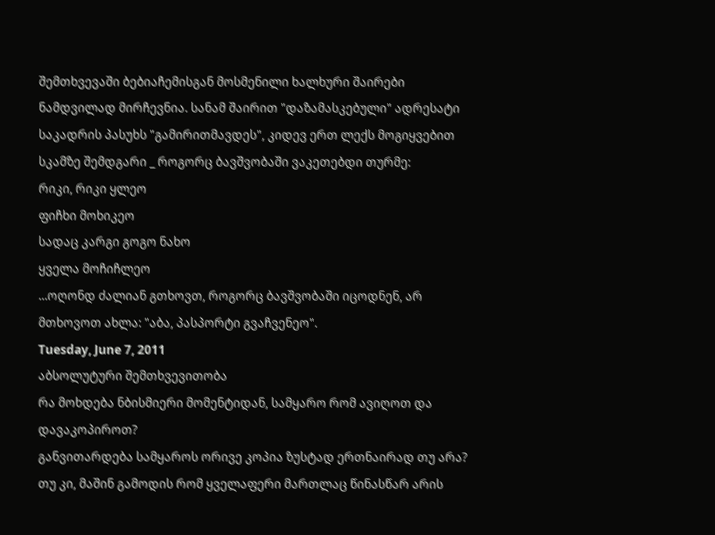შემთხვევაში ბებიაჩემისგან მოსმენილი ხალხური შაირები ნამდვილად მირჩევნია. სანამ შაირით "დაზამასკებული" ადრესატი საკადრის პასუხს "გამირითმავდეს", კიდევ ერთ ლექს მოგიყვებით სკამზე შემდგარი _ როგორც ბავშვობაში ვაკეთებდი თურმე:
რიკი, რიკი ყლეო
ფიჩხი მოხიკეო
სადაც კარგი გოგო ნახო
ყველა მოჩიჩლეო
...ოღონდ ძალიან გთხოვთ, როგორც ბავშვობაში იცოდნენ, არ მთხოვოთ ახლა: "აბა, პასპორტი გვაჩვენეო".
Tuesday, June 7, 2011
აბსოლუტური შემთხვევითობა
რა მოხდება ნბისმიერი მომენტიდან, სამყარო რომ ავიღოთ და დავაკოპიროთ?
განვითარდება სამყაროს ორივე კოპია ზუსტად ერთნაირად თუ არა? თუ კი, მაშინ გამოდის რომ ყველაფერი მართლაც წინასწარ არის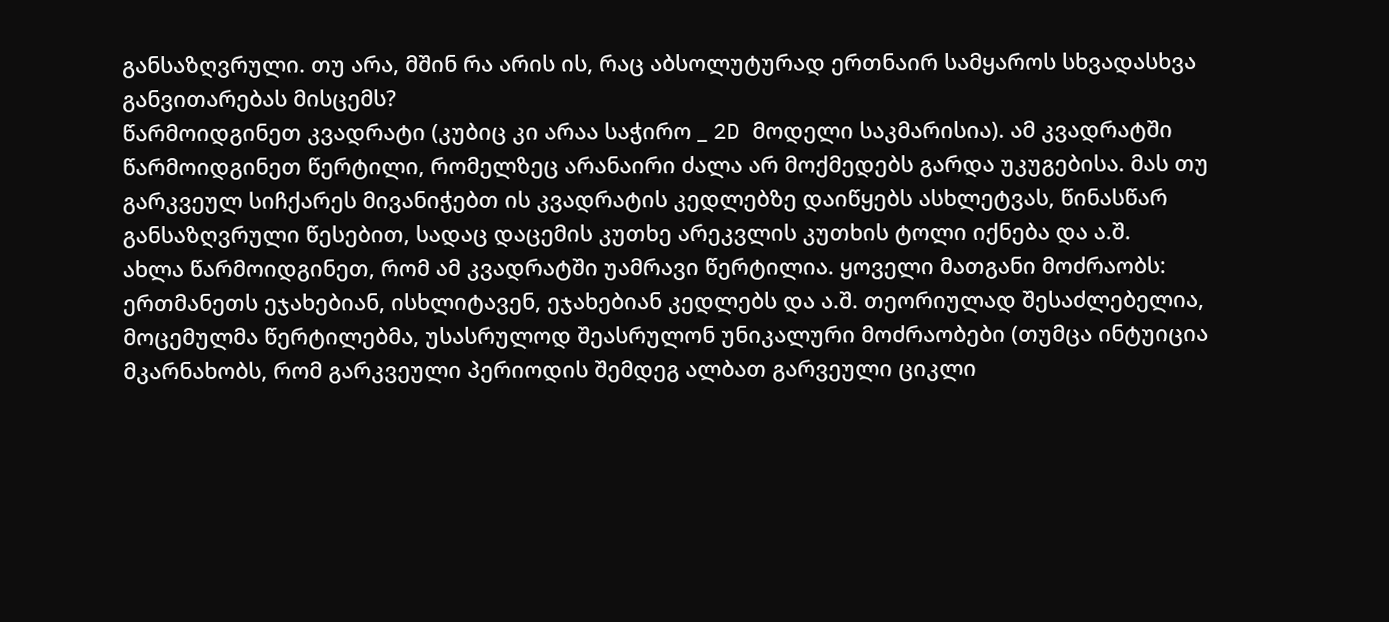განსაზღვრული. თუ არა, მშინ რა არის ის, რაც აბსოლუტურად ერთნაირ სამყაროს სხვადასხვა განვითარებას მისცემს?
წარმოიდგინეთ კვადრატი (კუბიც კი არაა საჭირო _ 2D მოდელი საკმარისია). ამ კვადრატში წარმოიდგინეთ წერტილი, რომელზეც არანაირი ძალა არ მოქმედებს გარდა უკუგებისა. მას თუ გარკვეულ სიჩქარეს მივანიჭებთ ის კვადრატის კედლებზე დაიწყებს ასხლეტვას, წინასწარ განსაზღვრული წესებით, სადაც დაცემის კუთხე არეკვლის კუთხის ტოლი იქნება და ა.შ.
ახლა წარმოიდგინეთ, რომ ამ კვადრატში უამრავი წერტილია. ყოველი მათგანი მოძრაობს: ერთმანეთს ეჯახებიან, ისხლიტავენ, ეჯახებიან კედლებს და ა.შ. თეორიულად შესაძლებელია, მოცემულმა წერტილებმა, უსასრულოდ შეასრულონ უნიკალური მოძრაობები (თუმცა ინტუიცია მკარნახობს, რომ გარკვეული პერიოდის შემდეგ ალბათ გარვეული ციკლი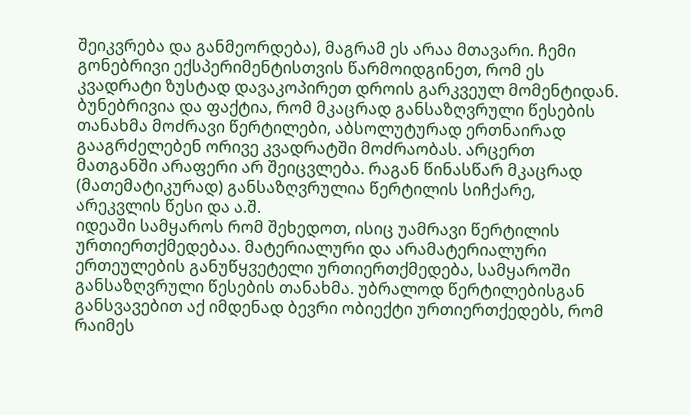შეიკვრება და განმეორდება), მაგრამ ეს არაა მთავარი. ჩემი გონებრივი ექსპერიმენტისთვის წარმოიდგინეთ, რომ ეს კვადრატი ზუსტად დავაკოპირეთ დროის გარკვეულ მომენტიდან.
ბუნებრივია და ფაქტია, რომ მკაცრად განსაზღვრული წესების თანახმა მოძრავი წერტილები, აბსოლუტურად ერთნაირად გააგრძელებენ ორივე კვადრატში მოძრაობას. არცერთ მათგანში არაფერი არ შეიცვლება. რაგან წინასწარ მკაცრად (მათემატიკურად) განსაზღვრულია წერტილის სიჩქარე, არეკვლის წესი და ა.შ.
იდეაში სამყაროს რომ შეხედოთ, ისიც უამრავი წერტილის ურთიერთქმედებაა. მატერიალური და არამატერიალური ერთეულების განუწყვეტელი ურთიერთქმედება, სამყაროში განსაზღვრული წესების თანახმა. უბრალოდ წერტილებისგან განსვავებით აქ იმდენად ბევრი ობიექტი ურთიერთქედებს, რომ რაიმეს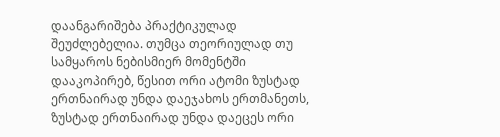დაანგარიშება პრაქტიკულად შეუძლებელია. თუმცა თეორიულად თუ სამყაროს ნებისმიერ მომენტში დააკოპირებ, წესით ორი ატომი ზუსტად ერთნაირად უნდა დაეჯახოს ერთმანეთს, ზუსტად ერთნაირად უნდა დაეცეს ორი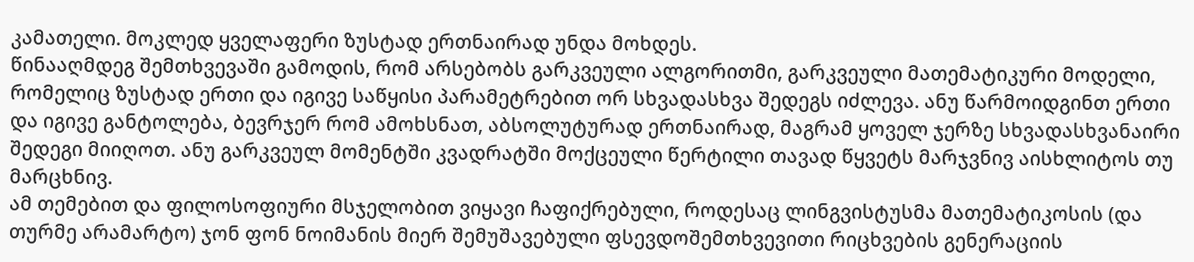კამათელი. მოკლედ ყველაფერი ზუსტად ერთნაირად უნდა მოხდეს.
წინააღმდეგ შემთხვევაში გამოდის, რომ არსებობს გარკვეული ალგორითმი, გარკვეული მათემატიკური მოდელი, რომელიც ზუსტად ერთი და იგივე საწყისი პარამეტრებით ორ სხვადასხვა შედეგს იძლევა. ანუ წარმოიდგინთ ერთი და იგივე განტოლება, ბევრჯერ რომ ამოხსნათ, აბსოლუტურად ერთნაირად, მაგრამ ყოველ ჯერზე სხვადასხვანაირი შედეგი მიიღოთ. ანუ გარკვეულ მომენტში კვადრატში მოქცეული წერტილი თავად წყვეტს მარჯვნივ აისხლიტოს თუ მარცხნივ.
ამ თემებით და ფილოსოფიური მსჯელობით ვიყავი ჩაფიქრებული, როდესაც ლინგვისტუსმა მათემატიკოსის (და თურმე არამარტო) ჯონ ფონ ნოიმანის მიერ შემუშავებული ფსევდოშემთხვევითი რიცხვების გენერაციის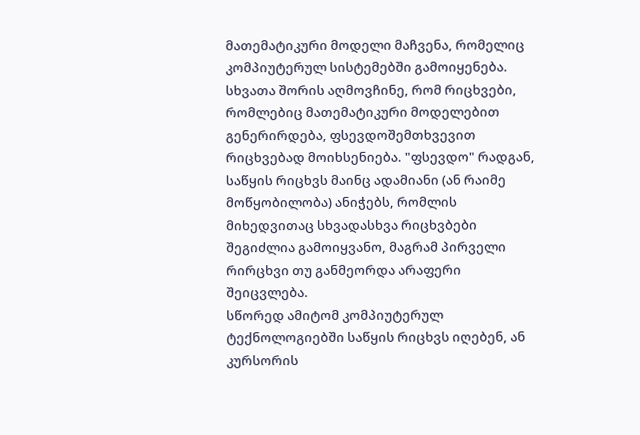მათემატიკური მოდელი მაჩვენა, რომელიც კომპიუტერულ სისტემებში გამოიყენება. სხვათა შორის აღმოვჩინე, რომ რიცხვები, რომლებიც მათემატიკური მოდელებით გენერირდება, ფსევდოშემთხვევით რიცხვებად მოიხსენიება. "ფსევდო" რადგან, საწყის რიცხვს მაინც ადამიანი (ან რაიმე მოწყობილობა) ანიჭებს, რომლის მიხედვითაც სხვადასხვა რიცხვბები შეგიძლია გამოიყვანო, მაგრამ პირველი რირცხვი თუ განმეორდა არაფერი შეიცვლება.
სწორედ ამიტომ კომპიუტერულ ტექნოლოგიებში საწყის რიცხვს იღებენ, ან კურსორის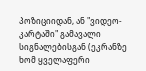პოზიციიდან, ან "ვიდეო-კარტაში" გამავალი სიგნალებისგან (ეკრანზე ხომ ყველაფერი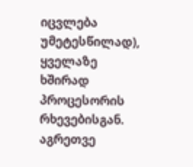იცვლება უმეტესწილად), ყველაზე ხშირად პროცესორის რხევებისგან. აგრეთვე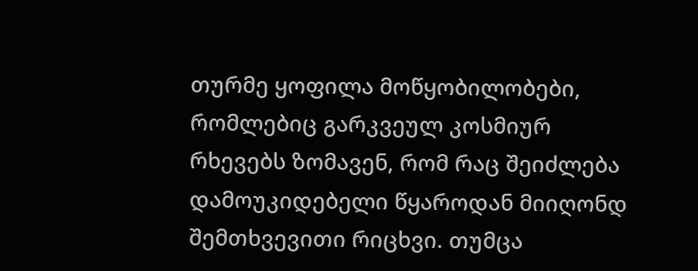თურმე ყოფილა მოწყობილობები, რომლებიც გარკვეულ კოსმიურ რხევებს ზომავენ, რომ რაც შეიძლება დამოუკიდებელი წყაროდან მიიღონდ შემთხვევითი რიცხვი. თუმცა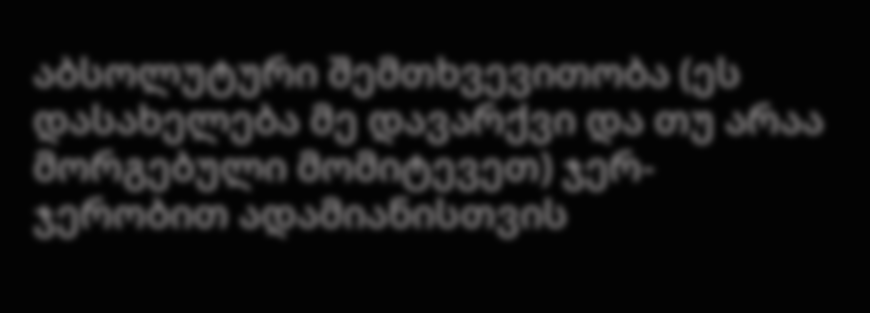აბსოლუტური შემთხვევითობა (ეს დასახელება მე დავარქვი და თუ არაა მორგებული მომიტევეთ) ჯერ-ჯერობით ადამიანისთვის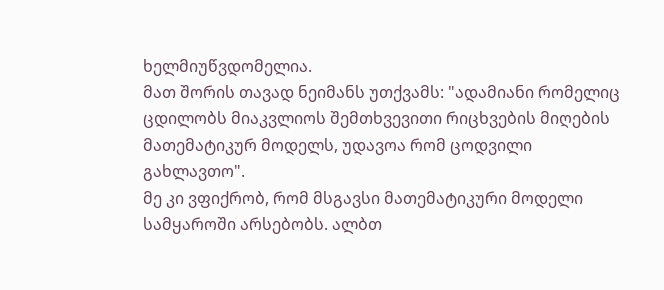ხელმიუწვდომელია.
მათ შორის თავად ნეიმანს უთქვამს: "ადამიანი რომელიც ცდილობს მიაკვლიოს შემთხვევითი რიცხვების მიღების მათემატიკურ მოდელს, უდავოა რომ ცოდვილი გახლავთო".
მე კი ვფიქრობ, რომ მსგავსი მათემატიკური მოდელი სამყაროში არსებობს. ალბთ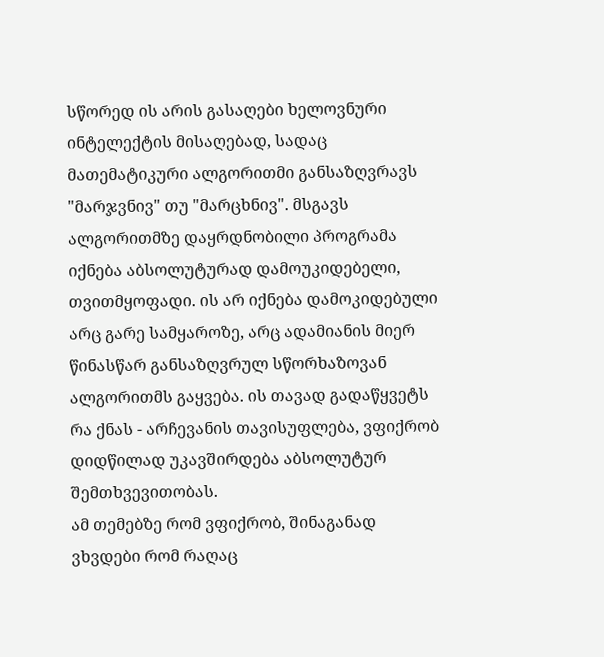სწორედ ის არის გასაღები ხელოვნური ინტელექტის მისაღებად, სადაც მათემატიკური ალგორითმი განსაზღვრავს "მარჯვნივ" თუ "მარცხნივ". მსგავს ალგორითმზე დაყრდნობილი პროგრამა იქნება აბსოლუტურად დამოუკიდებელი, თვითმყოფადი. ის არ იქნება დამოკიდებული არც გარე სამყაროზე, არც ადამიანის მიერ წინასწარ განსაზღვრულ სწორხაზოვან ალგორითმს გაყვება. ის თავად გადაწყვეტს რა ქნას - არჩევანის თავისუფლება, ვფიქრობ დიდწილად უკავშირდება აბსოლუტურ შემთხვევითობას.
ამ თემებზე რომ ვფიქრობ, შინაგანად ვხვდები რომ რაღაც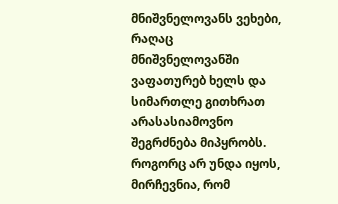მნიშვნელოვანს ვეხები, რაღაც მნიშვნელოვანში ვაფათურებ ხელს და სიმართლე გითხრათ არასასიამოვნო შეგრძნება მიპყრობს.
როგორც არ უნდა იყოს, მირჩევნია, რომ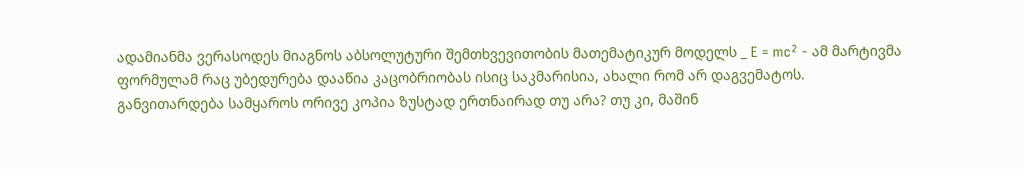ადამიანმა ვერასოდეს მიაგნოს აბსოლუტური შემთხვევითობის მათემატიკურ მოდელს _ E = mc² - ამ მარტივმა ფორმულამ რაც უბედურება დააწია კაცობრიობას ისიც საკმარისია, ახალი რომ არ დაგვემატოს.
განვითარდება სამყაროს ორივე კოპია ზუსტად ერთნაირად თუ არა? თუ კი, მაშინ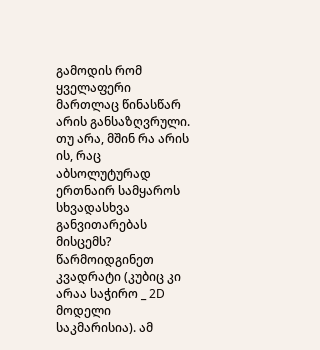გამოდის რომ ყველაფერი მართლაც წინასწარ არის განსაზღვრული. თუ არა, მშინ რა არის ის, რაც აბსოლუტურად ერთნაირ სამყაროს სხვადასხვა განვითარებას მისცემს?
წარმოიდგინეთ კვადრატი (კუბიც კი არაა საჭირო _ 2D მოდელი საკმარისია). ამ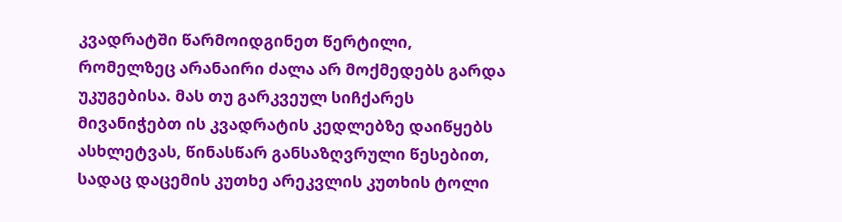კვადრატში წარმოიდგინეთ წერტილი, რომელზეც არანაირი ძალა არ მოქმედებს გარდა უკუგებისა. მას თუ გარკვეულ სიჩქარეს მივანიჭებთ ის კვადრატის კედლებზე დაიწყებს ასხლეტვას, წინასწარ განსაზღვრული წესებით, სადაც დაცემის კუთხე არეკვლის კუთხის ტოლი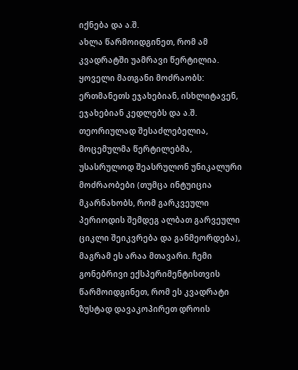იქნება და ა.შ.
ახლა წარმოიდგინეთ, რომ ამ კვადრატში უამრავი წერტილია. ყოველი მათგანი მოძრაობს: ერთმანეთს ეჯახებიან, ისხლიტავენ, ეჯახებიან კედლებს და ა.შ. თეორიულად შესაძლებელია, მოცემულმა წერტილებმა, უსასრულოდ შეასრულონ უნიკალური მოძრაობები (თუმცა ინტუიცია მკარნახობს, რომ გარკვეული პერიოდის შემდეგ ალბათ გარვეული ციკლი შეიკვრება და განმეორდება), მაგრამ ეს არაა მთავარი. ჩემი გონებრივი ექსპერიმენტისთვის წარმოიდგინეთ, რომ ეს კვადრატი ზუსტად დავაკოპირეთ დროის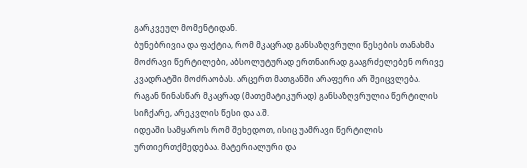გარკვეულ მომენტიდან.
ბუნებრივია და ფაქტია, რომ მკაცრად განსაზღვრული წესების თანახმა მოძრავი წერტილები, აბსოლუტურად ერთნაირად გააგრძელებენ ორივე კვადრატში მოძრაობას. არცერთ მათგანში არაფერი არ შეიცვლება. რაგან წინასწარ მკაცრად (მათემატიკურად) განსაზღვრულია წერტილის სიჩქარე, არეკვლის წესი და ა.შ.
იდეაში სამყაროს რომ შეხედოთ, ისიც უამრავი წერტილის ურთიერთქმედებაა. მატერიალური და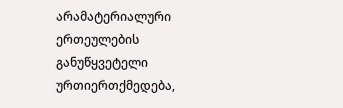არამატერიალური ერთეულების განუწყვეტელი ურთიერთქმედება,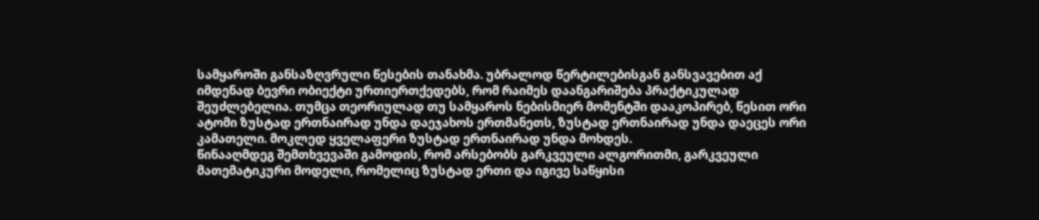სამყაროში განსაზღვრული წესების თანახმა. უბრალოდ წერტილებისგან განსვავებით აქ იმდენად ბევრი ობიექტი ურთიერთქედებს, რომ რაიმეს დაანგარიშება პრაქტიკულად შეუძლებელია. თუმცა თეორიულად თუ სამყაროს ნებისმიერ მომენტში დააკოპირებ, წესით ორი ატომი ზუსტად ერთნაირად უნდა დაეჯახოს ერთმანეთს, ზუსტად ერთნაირად უნდა დაეცეს ორი კამათელი. მოკლედ ყველაფერი ზუსტად ერთნაირად უნდა მოხდეს.
წინააღმდეგ შემთხვევაში გამოდის, რომ არსებობს გარკვეული ალგორითმი, გარკვეული მათემატიკური მოდელი, რომელიც ზუსტად ერთი და იგივე საწყისი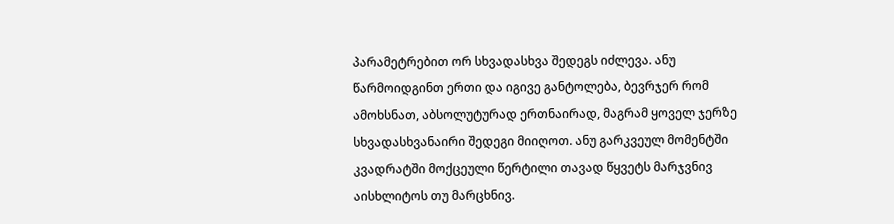პარამეტრებით ორ სხვადასხვა შედეგს იძლევა. ანუ წარმოიდგინთ ერთი და იგივე განტოლება, ბევრჯერ რომ ამოხსნათ, აბსოლუტურად ერთნაირად, მაგრამ ყოველ ჯერზე სხვადასხვანაირი შედეგი მიიღოთ. ანუ გარკვეულ მომენტში კვადრატში მოქცეული წერტილი თავად წყვეტს მარჯვნივ აისხლიტოს თუ მარცხნივ.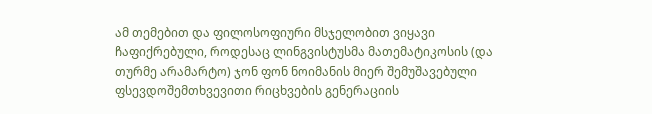ამ თემებით და ფილოსოფიური მსჯელობით ვიყავი ჩაფიქრებული, როდესაც ლინგვისტუსმა მათემატიკოსის (და თურმე არამარტო) ჯონ ფონ ნოიმანის მიერ შემუშავებული ფსევდოშემთხვევითი რიცხვების გენერაციის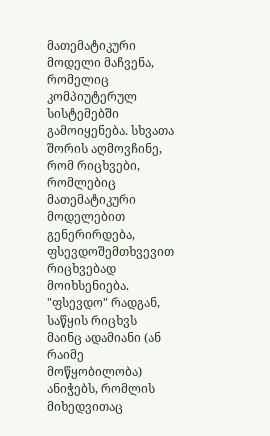მათემატიკური მოდელი მაჩვენა, რომელიც კომპიუტერულ სისტემებში გამოიყენება. სხვათა შორის აღმოვჩინე, რომ რიცხვები, რომლებიც მათემატიკური მოდელებით გენერირდება, ფსევდოშემთხვევით რიცხვებად მოიხსენიება. "ფსევდო" რადგან, საწყის რიცხვს მაინც ადამიანი (ან რაიმე მოწყობილობა) ანიჭებს, რომლის მიხედვითაც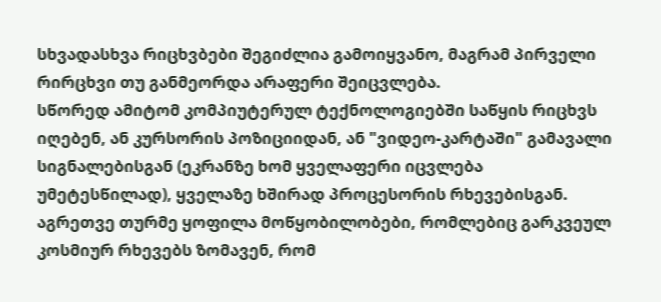სხვადასხვა რიცხვბები შეგიძლია გამოიყვანო, მაგრამ პირველი რირცხვი თუ განმეორდა არაფერი შეიცვლება.
სწორედ ამიტომ კომპიუტერულ ტექნოლოგიებში საწყის რიცხვს იღებენ, ან კურსორის პოზიციიდან, ან "ვიდეო-კარტაში" გამავალი სიგნალებისგან (ეკრანზე ხომ ყველაფერი იცვლება უმეტესწილად), ყველაზე ხშირად პროცესორის რხევებისგან. აგრეთვე თურმე ყოფილა მოწყობილობები, რომლებიც გარკვეულ კოსმიურ რხევებს ზომავენ, რომ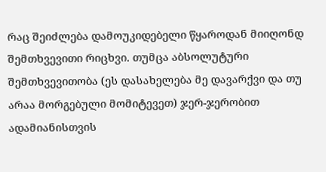რაც შეიძლება დამოუკიდებელი წყაროდან მიიღონდ შემთხვევითი რიცხვი. თუმცა აბსოლუტური შემთხვევითობა (ეს დასახელება მე დავარქვი და თუ არაა მორგებული მომიტევეთ) ჯერ-ჯერობით ადამიანისთვის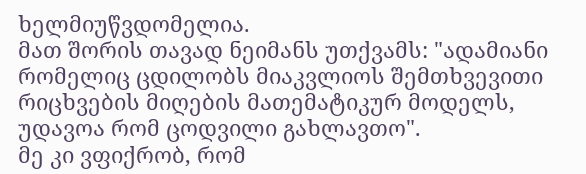ხელმიუწვდომელია.
მათ შორის თავად ნეიმანს უთქვამს: "ადამიანი რომელიც ცდილობს მიაკვლიოს შემთხვევითი რიცხვების მიღების მათემატიკურ მოდელს, უდავოა რომ ცოდვილი გახლავთო".
მე კი ვფიქრობ, რომ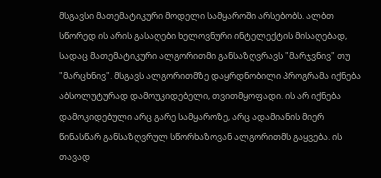მსგავსი მათემატიკური მოდელი სამყაროში არსებობს. ალბთ სწორედ ის არის გასაღები ხელოვნური ინტელექტის მისაღებად, სადაც მათემატიკური ალგორითმი განსაზღვრავს "მარჯვნივ" თუ "მარცხნივ". მსგავს ალგორითმზე დაყრდნობილი პროგრამა იქნება აბსოლუტურად დამოუკიდებელი, თვითმყოფადი. ის არ იქნება დამოკიდებული არც გარე სამყაროზე, არც ადამიანის მიერ წინასწარ განსაზღვრულ სწორხაზოვან ალგორითმს გაყვება. ის თავად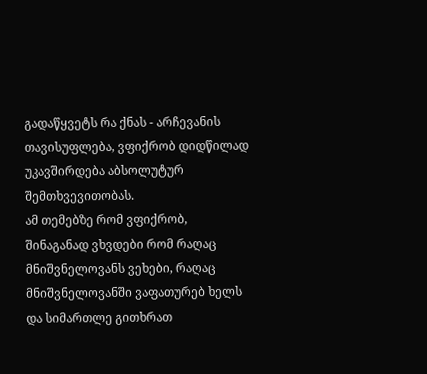გადაწყვეტს რა ქნას - არჩევანის თავისუფლება, ვფიქრობ დიდწილად უკავშირდება აბსოლუტურ შემთხვევითობას.
ამ თემებზე რომ ვფიქრობ, შინაგანად ვხვდები რომ რაღაც მნიშვნელოვანს ვეხები, რაღაც მნიშვნელოვანში ვაფათურებ ხელს და სიმართლე გითხრათ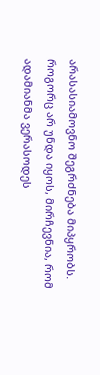არასასიამოვნო შეგრძნება მიპყრობს.
როგორც არ უნდა იყოს, მირჩევნია, რომ ადამიანმა ვერასოდეს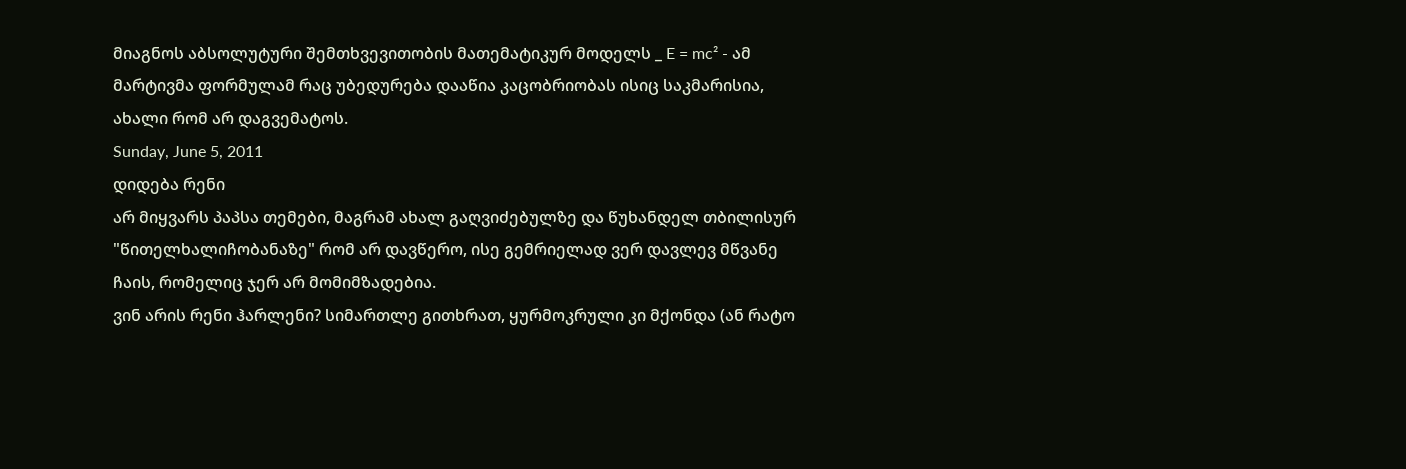მიაგნოს აბსოლუტური შემთხვევითობის მათემატიკურ მოდელს _ E = mc² - ამ მარტივმა ფორმულამ რაც უბედურება დააწია კაცობრიობას ისიც საკმარისია, ახალი რომ არ დაგვემატოს.
Sunday, June 5, 2011
დიდება რენი
არ მიყვარს პაპსა თემები, მაგრამ ახალ გაღვიძებულზე და წუხანდელ თბილისურ "წითელხალიჩობანაზე" რომ არ დავწერო, ისე გემრიელად ვერ დავლევ მწვანე ჩაის, რომელიც ჯერ არ მომიმზადებია.
ვინ არის რენი ჰარლენი? სიმართლე გითხრათ, ყურმოკრული კი მქონდა (ან რატო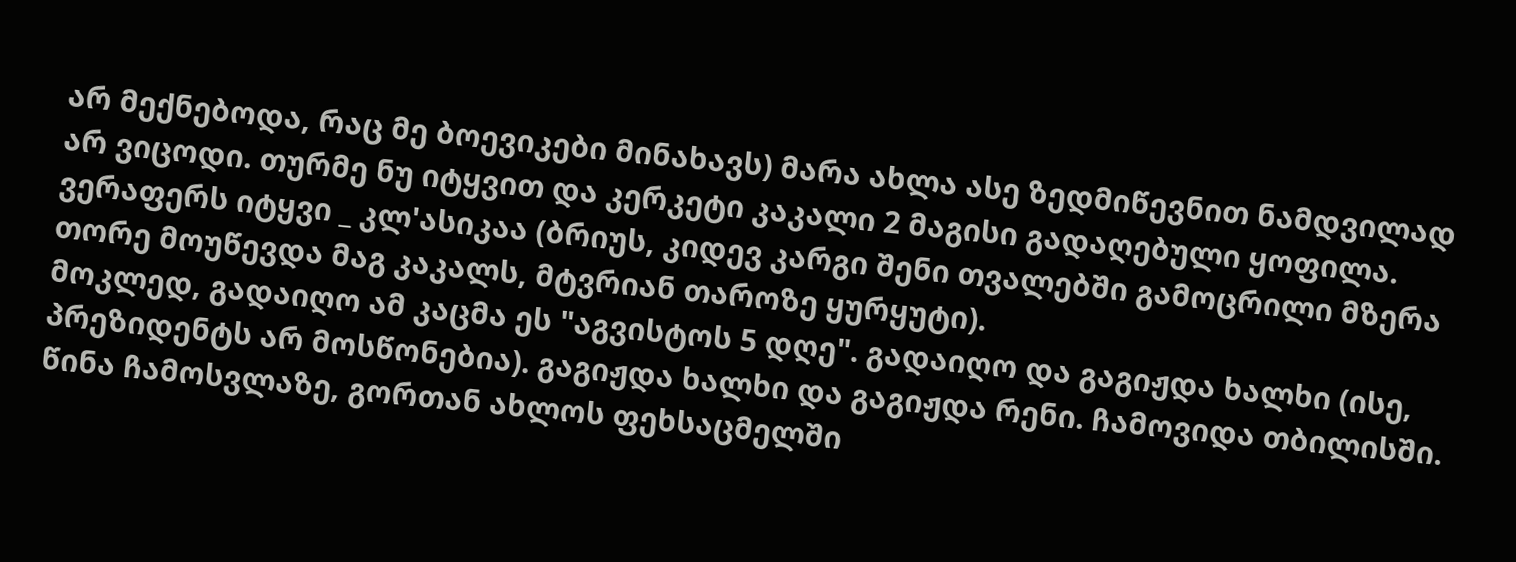არ მექნებოდა, რაც მე ბოევიკები მინახავს) მარა ახლა ასე ზედმიწევნით ნამდვილად არ ვიცოდი. თურმე ნუ იტყვით და კერკეტი კაკალი 2 მაგისი გადაღებული ყოფილა. ვერაფერს იტყვი _ კლ'ასიკაა (ბრიუს, კიდევ კარგი შენი თვალებში გამოცრილი მზერა თორე მოუწევდა მაგ კაკალს, მტვრიან თაროზე ყურყუტი).
მოკლედ, გადაიღო ამ კაცმა ეს "აგვისტოს 5 დღე". გადაიღო და გაგიჟდა ხალხი (ისე, პრეზიდენტს არ მოსწონებია). გაგიჟდა ხალხი და გაგიჟდა რენი. ჩამოვიდა თბილისში. წინა ჩამოსვლაზე, გორთან ახლოს ფეხსაცმელში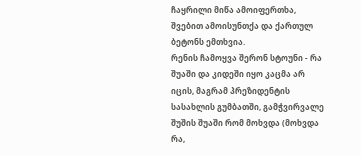ჩაყრილი მიწა ამოიფერთხა, შვებით ამოისუნთქა და ქართულ ბეტონს ემთხვია.
რენის ჩამოყვა შერონ სტოუნი - რა შუაში და კიდეში იყო კაცმა არ იცის, მაგრამ პრეზიდენტის სასახლის გუმბათში, გამჭვირვალე შუშის შუაში რომ მოხვდა (მოხვდა რა,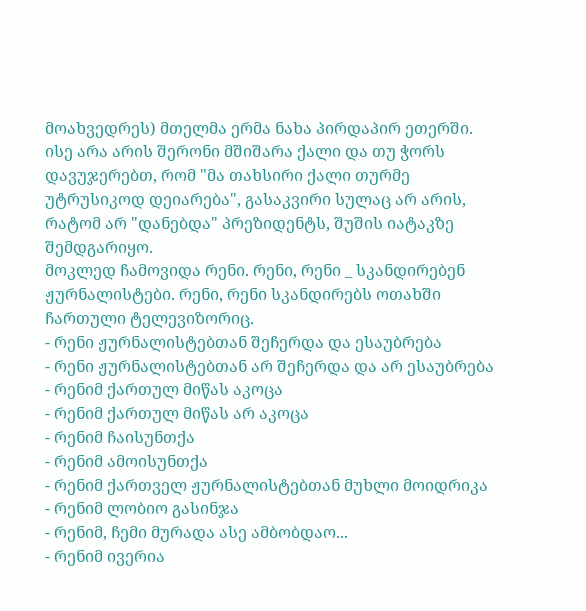მოახვედრეს) მთელმა ერმა ნახა პირდაპირ ეთერში.
ისე არა არის შერონი მშიშარა ქალი და თუ ჭორს დავუჯერებთ, რომ "მა თახსირი ქალი თურმე უტრუსიკოდ დეიარება", გასაკვირი სულაც არ არის, რატომ არ "დანებდა" პრეზიდენტს, შუშის იატაკზე შემდგარიყო.
მოკლედ ჩამოვიდა რენი. რენი, რენი _ სკანდირებენ ჟურნალისტები. რენი, რენი სკანდირებს ოთახში ჩართული ტელევიზორიც.
- რენი ჟურნალისტებთან შეჩერდა და ესაუბრება
- რენი ჟურნალისტებთან არ შეჩერდა და არ ესაუბრება
- რენიმ ქართულ მიწას აკოცა
- რენიმ ქართულ მიწას არ აკოცა
- რენიმ ჩაისუნთქა
- რენიმ ამოისუნთქა
- რენიმ ქართველ ჟურნალისტებთან მუხლი მოიდრიკა
- რენიმ ლობიო გასინჯა
- რენიმ, ჩემი მურადა ასე ამბობდაო...
- რენიმ ივერია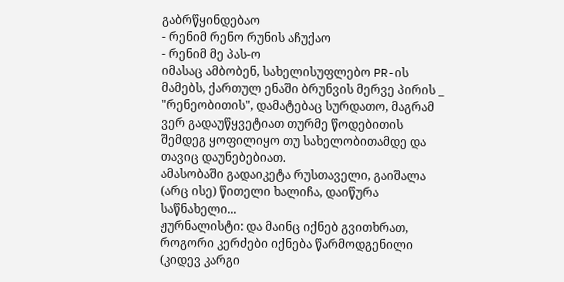გაბრწყინდებაო
- რენიმ რენო რუნის აჩუქაო
- რენიმ მე პას-ო
იმასაც ამბობენ, სახელისუფლებო PR-ის მამებს, ქართულ ენაში ბრუნვის მერვე პირის _ "რენეობითის", დამატებაც სურდათო, მაგრამ ვერ გადაუწყვეტიათ თურმე წოდებითის შემდეგ ყოფილიყო თუ სახელობითამდე და თავიც დაუნებებიათ.
ამასობაში გადაიკეტა რუსთაველი, გაიშალა (არც ისე) წითელი ხალიჩა, დაიწურა საწნახელი...
ჟურნალისტი: და მაინც იქნებ გვითხრათ, როგორი კერძები იქნება წარმოდგენილი (კიდევ კარგი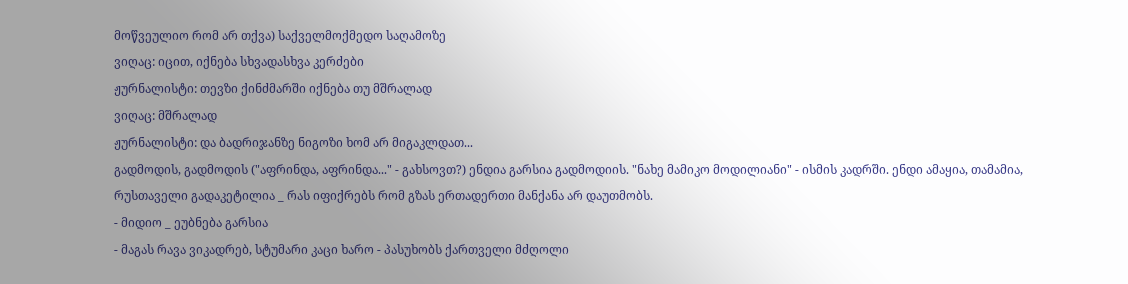მოწვეულიო რომ არ თქვა) საქველმოქმედო საღამოზე
ვიღაც: იცით, იქნება სხვადასხვა კერძები
ჟურნალისტი: თევზი ქინძმარში იქნება თუ მშრალად
ვიღაც: მშრალად
ჟურნალისტი: და ბადრიჯანზე ნიგოზი ხომ არ მიგაკლდათ...
გადმოდის, გადმოდის ("აფრინდა, აფრინდა..." - გახსოვთ?) ენდია გარსია გადმოდიის. "ნახე მამიკო მოდილიანი" - ისმის კადრში. ენდი ამაყია, თამამია, რუსთაველი გადაკეტილია _ რას იფიქრებს რომ გზას ერთადერთი მანქანა არ დაუთმობს.
- მიდიო _ ეუბნება გარსია
- მაგას რავა ვიკადრებ, სტუმარი კაცი ხარო - პასუხობს ქართველი მძღოლი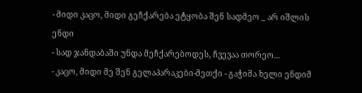- მიდი კაცო, მიდი გეჩქარება ეტყობა შენ სადმეო _ არ იშლის ენდი
- სად ჯანდაბაში უნდა მეჩქარებოდეს, ჩვევაა თორეო...
- კაცო, მიდი მე შენ გელაპარაკები-მეთქი - გაჭიმა ხელი ენდიმ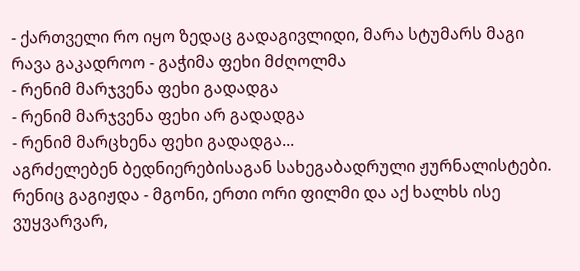- ქართველი რო იყო ზედაც გადაგივლიდი, მარა სტუმარს მაგი რავა გაკადროო - გაჭიმა ფეხი მძღოლმა
- რენიმ მარჯვენა ფეხი გადადგა
- რენიმ მარჯვენა ფეხი არ გადადგა
- რენიმ მარცხენა ფეხი გადადგა...
აგრძელებენ ბედნიერებისაგან სახეგაბადრული ჟურნალისტები. რენიც გაგიჟდა - მგონი, ერთი ორი ფილმი და აქ ხალხს ისე ვუყვარვარ,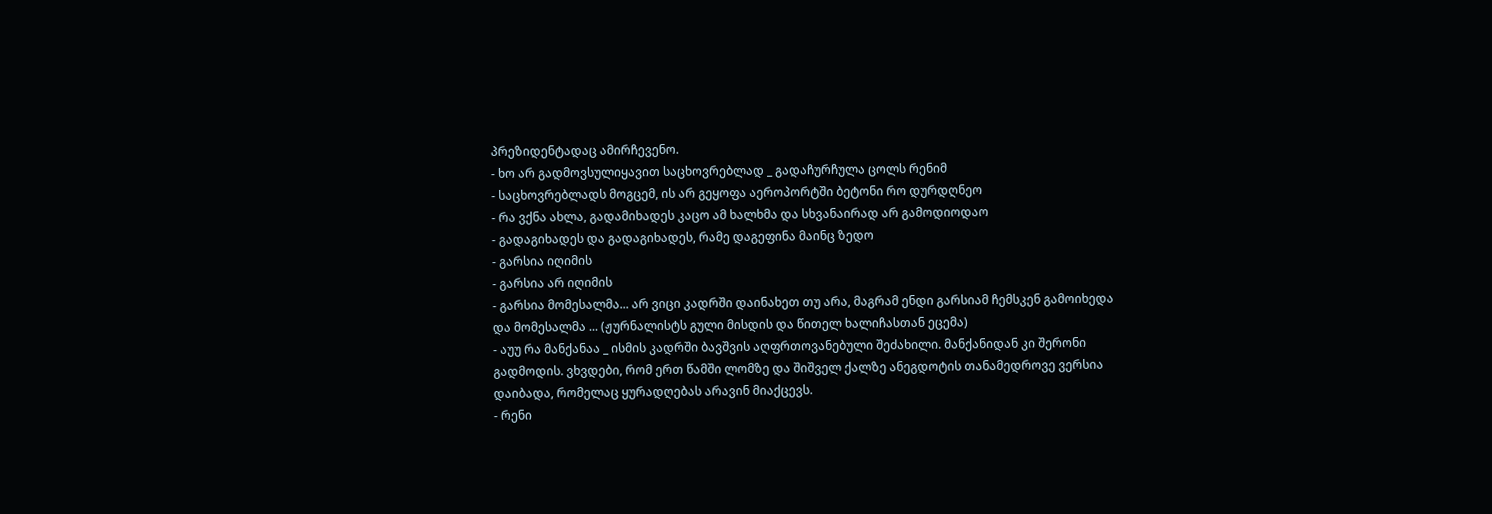პრეზიდენტადაც ამირჩევენო.
- ხო არ გადმოვსულიყავით საცხოვრებლად _ გადაჩურჩულა ცოლს რენიმ
- საცხოვრებლადს მოგცემ, ის არ გეყოფა აეროპორტში ბეტონი რო დურდღნეო
- რა ვქნა ახლა, გადამიხადეს კაცო ამ ხალხმა და სხვანაირად არ გამოდიოდაო
- გადაგიხადეს და გადაგიხადეს, რამე დაგეფინა მაინც ზედო
- გარსია იღიმის
- გარსია არ იღიმის
- გარსია მომესალმა... არ ვიცი კადრში დაინახეთ თუ არა, მაგრამ ენდი გარსიამ ჩემსკენ გამოიხედა და მომესალმა ... (ჟურნალისტს გული მისდის და წითელ ხალიჩასთან ეცემა)
- აუუ რა მანქანაა _ ისმის კადრში ბავშვის აღფრთოვანებული შეძახილი. მანქანიდან კი შერონი გადმოდის. ვხვდები, რომ ერთ წამში ლომზე და შიშველ ქალზე ანეგდოტის თანამედროვე ვერსია დაიბადა, რომელაც ყურადღებას არავინ მიაქცევს.
- რენი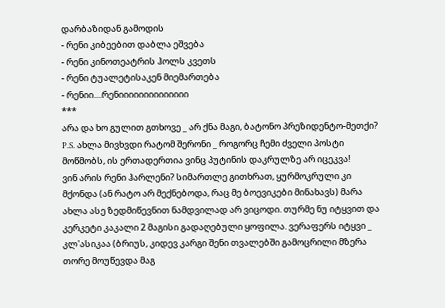დარბაზიდან გამოდის
- რენი კიბეებით დაბლა ეშვება
- რენი კინოთეატრის ჰოლს კვეთს
- რენი ტუალეტისაკენ მიემართება
- რენიი....რენიიიიიიიიიიიიიი
***
არა და ხო გულით გთხოვე _ არ ქნა მაგი, ბატონო პრეზიდენტო-მეთქი?
P.S. ახლა მივხვდი რატომ შერონი _ როგორც ჩემი ძველი პოსტი მოწმობს, ის ერთადერთია ვინც პუტინის დაკრულზე არ იცეკვა!
ვინ არის რენი ჰარლენი? სიმართლე გითხრათ, ყურმოკრული კი მქონდა (ან რატო არ მექნებოდა, რაც მე ბოევიკები მინახავს) მარა ახლა ასე ზედმიწევნით ნამდვილად არ ვიცოდი. თურმე ნუ იტყვით და კერკეტი კაკალი 2 მაგისი გადაღებული ყოფილა. ვერაფერს იტყვი _ კლ'ასიკაა (ბრიუს, კიდევ კარგი შენი თვალებში გამოცრილი მზერა თორე მოუწევდა მაგ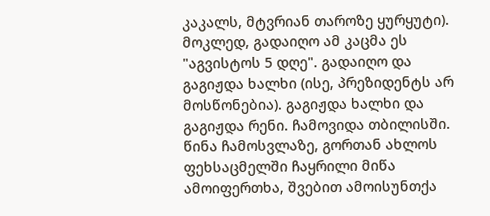კაკალს, მტვრიან თაროზე ყურყუტი).
მოკლედ, გადაიღო ამ კაცმა ეს "აგვისტოს 5 დღე". გადაიღო და გაგიჟდა ხალხი (ისე, პრეზიდენტს არ მოსწონებია). გაგიჟდა ხალხი და გაგიჟდა რენი. ჩამოვიდა თბილისში. წინა ჩამოსვლაზე, გორთან ახლოს ფეხსაცმელში ჩაყრილი მიწა ამოიფერთხა, შვებით ამოისუნთქა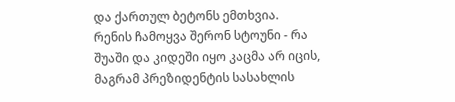და ქართულ ბეტონს ემთხვია.
რენის ჩამოყვა შერონ სტოუნი - რა შუაში და კიდეში იყო კაცმა არ იცის, მაგრამ პრეზიდენტის სასახლის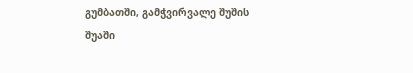გუმბათში, გამჭვირვალე შუშის შუაში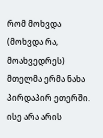რომ მოხვდა (მოხვდა რა, მოახვედრეს) მთელმა ერმა ნახა პირდაპირ ეთერში.
ისე არა არის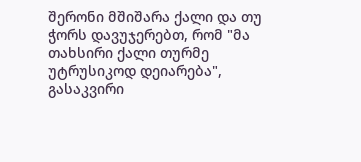შერონი მშიშარა ქალი და თუ ჭორს დავუჯერებთ, რომ "მა თახსირი ქალი თურმე უტრუსიკოდ დეიარება", გასაკვირი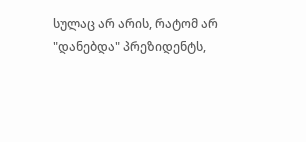სულაც არ არის, რატომ არ "დანებდა" პრეზიდენტს,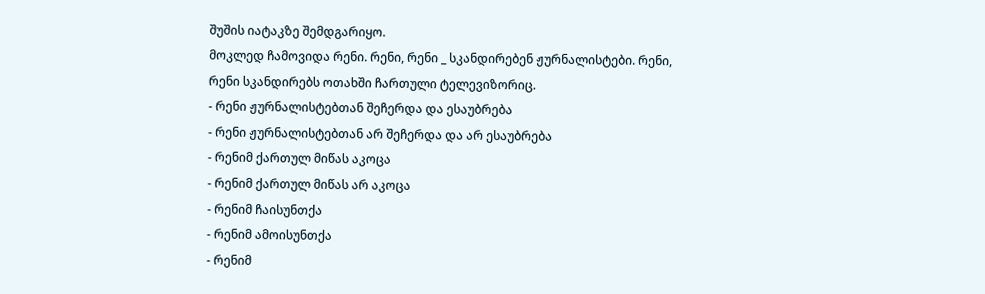შუშის იატაკზე შემდგარიყო.
მოკლედ ჩამოვიდა რენი. რენი, რენი _ სკანდირებენ ჟურნალისტები. რენი, რენი სკანდირებს ოთახში ჩართული ტელევიზორიც.
- რენი ჟურნალისტებთან შეჩერდა და ესაუბრება
- რენი ჟურნალისტებთან არ შეჩერდა და არ ესაუბრება
- რენიმ ქართულ მიწას აკოცა
- რენიმ ქართულ მიწას არ აკოცა
- რენიმ ჩაისუნთქა
- რენიმ ამოისუნთქა
- რენიმ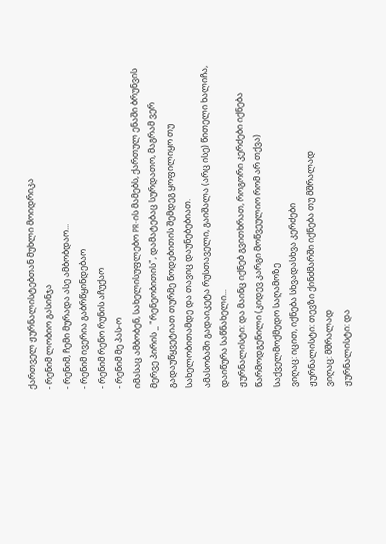ქართველ ჟურნალისტებთან მუხლი მოიდრიკა
- რენიმ ლობიო გასინჯა
- რენიმ, ჩემი მურადა ასე ამბობდაო...
- რენიმ ივერია გაბრწყინდებაო
- რენიმ რენო რუნის აჩუქაო
- რენიმ მე პას-ო
იმასაც ამბობენ, სახელისუფლებო PR-ის მამებს, ქართულ ენაში ბრუნვის მერვე პირის _ "რენეობითის", დამატებაც სურდათო, მაგრამ ვერ გადაუწყვეტიათ თურმე წოდებითის შემდეგ ყოფილიყო თუ სახელობითამდე და თავიც დაუნებებიათ.
ამასობაში გადაიკეტა რუსთაველი, გაიშალა (არც ისე) წითელი ხალიჩა, დაიწურა საწნახელი...
ჟურნალისტი: და მაინც იქნებ გვითხრათ, როგორი კერძები იქნება წარმოდგენილი (კიდევ კარგი მოწვეულიო რომ არ თქვა) საქველმოქმედო საღამოზე
ვიღაც: იცით, იქნება სხვადასხვა კერძები
ჟურნალისტი: თევზი ქინძმარში იქნება თუ მშრალად
ვიღაც: მშრალად
ჟურნალისტი: და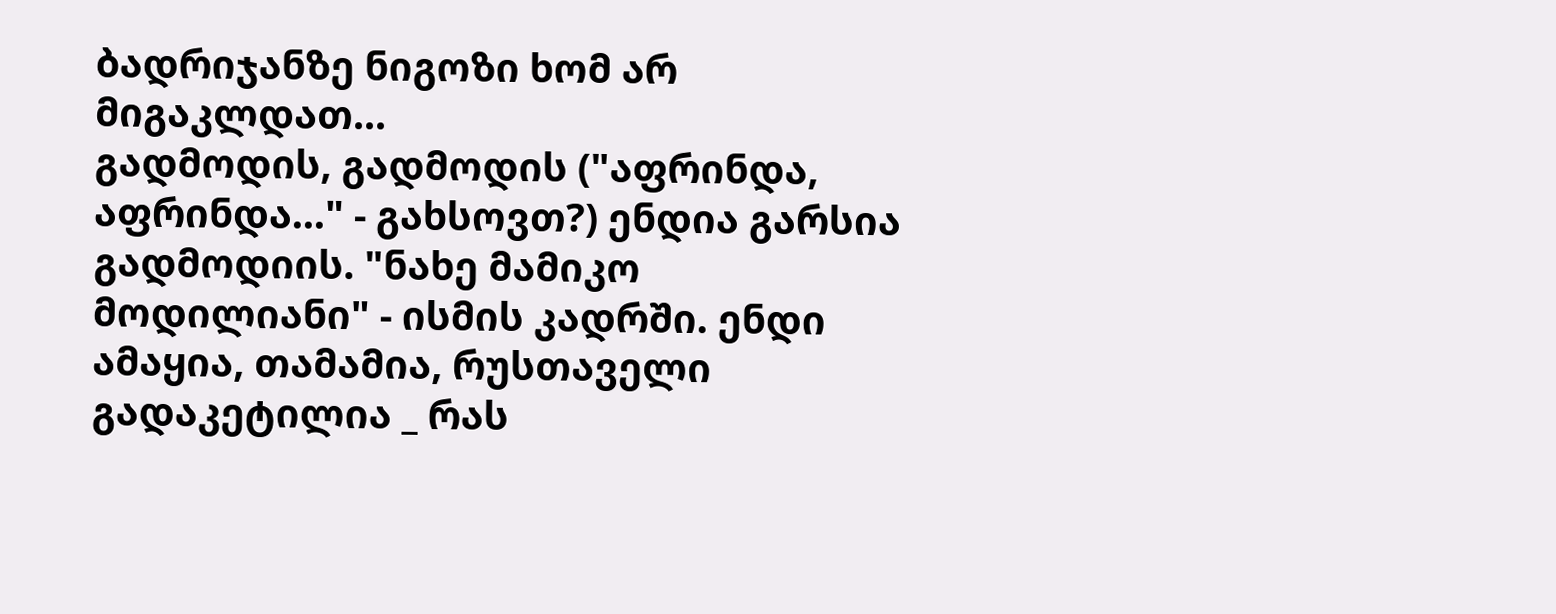ბადრიჯანზე ნიგოზი ხომ არ მიგაკლდათ...
გადმოდის, გადმოდის ("აფრინდა, აფრინდა..." - გახსოვთ?) ენდია გარსია გადმოდიის. "ნახე მამიკო მოდილიანი" - ისმის კადრში. ენდი ამაყია, თამამია, რუსთაველი გადაკეტილია _ რას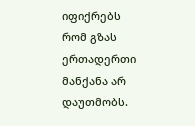იფიქრებს რომ გზას ერთადერთი მანქანა არ დაუთმობს.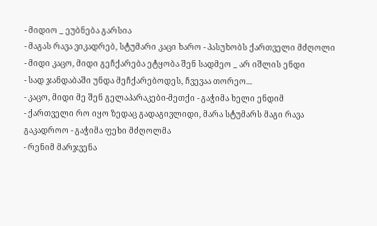- მიდიო _ ეუბნება გარსია
- მაგას რავა ვიკადრებ, სტუმარი კაცი ხარო - პასუხობს ქართველი მძღოლი
- მიდი კაცო, მიდი გეჩქარება ეტყობა შენ სადმეო _ არ იშლის ენდი
- სად ჯანდაბაში უნდა მეჩქარებოდეს, ჩვევაა თორეო...
- კაცო, მიდი მე შენ გელაპარაკები-მეთქი - გაჭიმა ხელი ენდიმ
- ქართველი რო იყო ზედაც გადაგივლიდი, მარა სტუმარს მაგი რავა გაკადროო - გაჭიმა ფეხი მძღოლმა
- რენიმ მარჯვენა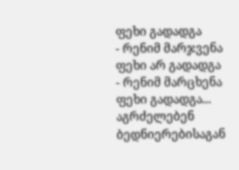ფეხი გადადგა
- რენიმ მარჯვენა ფეხი არ გადადგა
- რენიმ მარცხენა ფეხი გადადგა...
აგრძელებენ ბედნიერებისაგან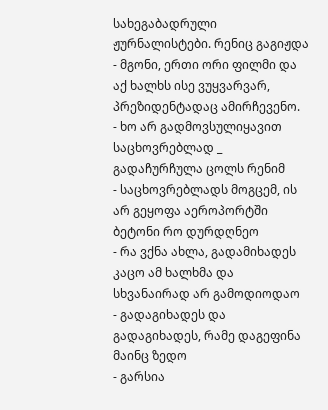სახეგაბადრული ჟურნალისტები. რენიც გაგიჟდა - მგონი, ერთი ორი ფილმი და აქ ხალხს ისე ვუყვარვარ, პრეზიდენტადაც ამირჩევენო.
- ხო არ გადმოვსულიყავით საცხოვრებლად _ გადაჩურჩულა ცოლს რენიმ
- საცხოვრებლადს მოგცემ, ის არ გეყოფა აეროპორტში ბეტონი რო დურდღნეო
- რა ვქნა ახლა, გადამიხადეს კაცო ამ ხალხმა და სხვანაირად არ გამოდიოდაო
- გადაგიხადეს და გადაგიხადეს, რამე დაგეფინა მაინც ზედო
- გარსია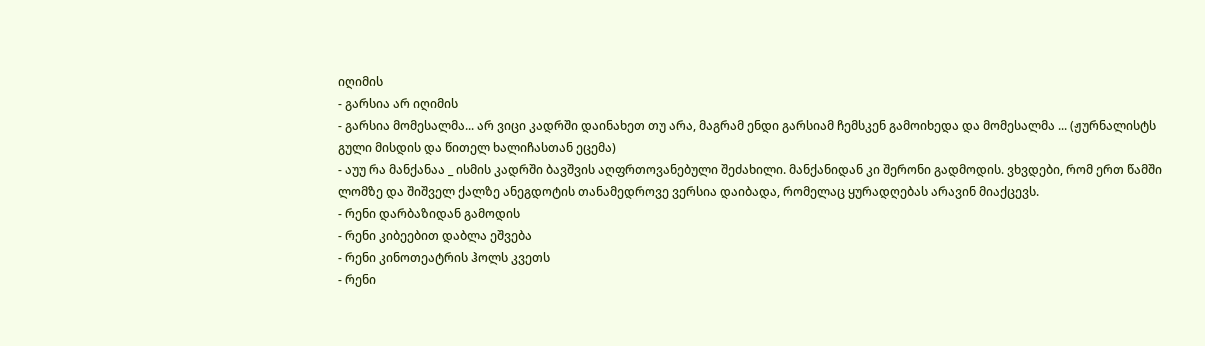იღიმის
- გარსია არ იღიმის
- გარსია მომესალმა... არ ვიცი კადრში დაინახეთ თუ არა, მაგრამ ენდი გარსიამ ჩემსკენ გამოიხედა და მომესალმა ... (ჟურნალისტს გული მისდის და წითელ ხალიჩასთან ეცემა)
- აუუ რა მანქანაა _ ისმის კადრში ბავშვის აღფრთოვანებული შეძახილი. მანქანიდან კი შერონი გადმოდის. ვხვდები, რომ ერთ წამში ლომზე და შიშველ ქალზე ანეგდოტის თანამედროვე ვერსია დაიბადა, რომელაც ყურადღებას არავინ მიაქცევს.
- რენი დარბაზიდან გამოდის
- რენი კიბეებით დაბლა ეშვება
- რენი კინოთეატრის ჰოლს კვეთს
- რენი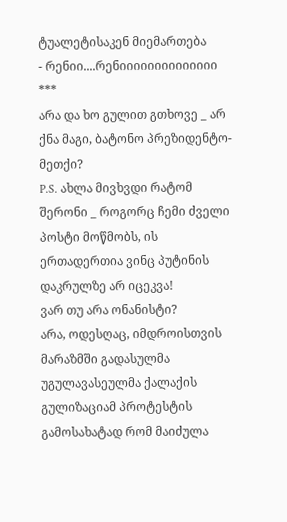ტუალეტისაკენ მიემართება
- რენიი....რენიიიიიიიიიიიიიი
***
არა და ხო გულით გთხოვე _ არ ქნა მაგი, ბატონო პრეზიდენტო-მეთქი?
P.S. ახლა მივხვდი რატომ შერონი _ როგორც ჩემი ძველი პოსტი მოწმობს, ის ერთადერთია ვინც პუტინის დაკრულზე არ იცეკვა!
ვარ თუ არა ონანისტი?
არა, ოდესღაც, იმდროისთვის მარაზმში გადასულმა უგულავასეულმა ქალაქის გულიზაციამ პროტესტის გამოსახატად რომ მაიძულა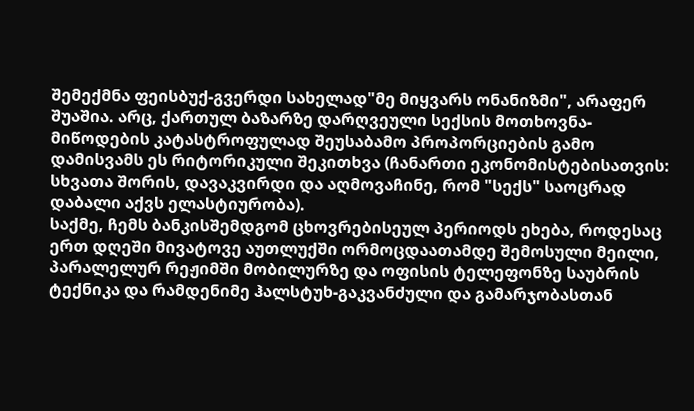შემექმნა ფეისბუქ-გვერდი სახელად"მე მიყვარს ონანიზმი", არაფერ შუაშია. არც, ქართულ ბაზარზე დარღვეული სექსის მოთხოვნა-მიწოდების კატასტროფულად შეუსაბამო პროპორციების გამო დამისვამს ეს რიტორიკული შეკითხვა (ჩანართი ეკონომისტებისათვის: სხვათა შორის, დავაკვირდი და აღმოვაჩინე, რომ "სექს" საოცრად დაბალი აქვს ელასტიურობა).
საქმე, ჩემს ბანკისშემდგომ ცხოვრებისეულ პერიოდს ეხება, როდესაც ერთ დღეში მივატოვე აუთლუქში ორმოცდაათამდე შემოსული მეილი, პარალელურ რეჟიმში მობილურზე და ოფისის ტელეფონზე საუბრის ტექნიკა და რამდენიმე ჰალსტუხ-გაკვანძული და გამარჯობასთან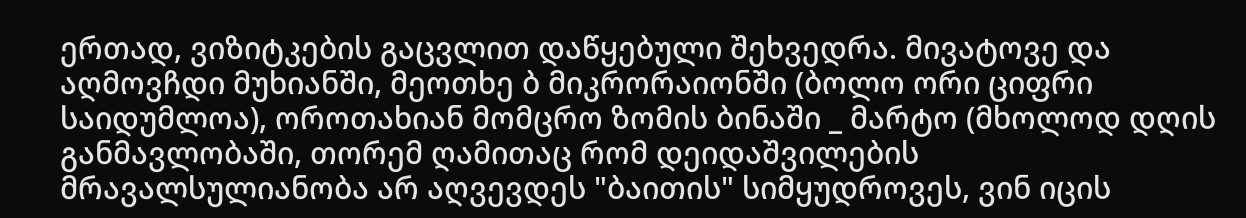ერთად, ვიზიტკების გაცვლით დაწყებული შეხვედრა. მივატოვე და აღმოვჩდი მუხიანში, მეოთხე ბ მიკრორაიონში (ბოლო ორი ციფრი საიდუმლოა), ოროთახიან მომცრო ზომის ბინაში _ მარტო (მხოლოდ დღის განმავლობაში, თორემ ღამითაც რომ დეიდაშვილების მრავალსულიანობა არ აღვევდეს "ბაითის" სიმყუდროვეს, ვინ იცის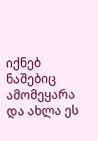იქნებ ნაშებიც ამომეყარა და ახლა ეს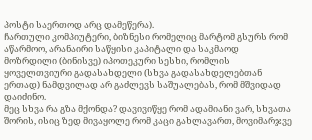პოსტი საერთოდ არც დამეწერა).
ჩართული კომპიუტერი, ბიზნესი რომელიც მარტომ გსურს რომ აწარმოო, არანაირი საწყისი კაპიტალი და საკმაოდ მოზრდილი (ბინისვე) იპოთეკური სესხი, რომლის ყოველთვიური გადასახდელი (სხვა გადასახდელებთან ერთად) ნამდვილად არ გაძლევს საშუალებას, რომ მშვიდად დაიძინო.
მეც სხვა რა გზა მქონდა? დავივიწყე რომ ადამიანი ვარ, სხვათა შორის, ისიც ზედ მივაყოლე რომ კაცი გახლავართ, მოვიმარჯვე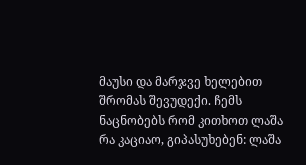მაუსი და მარჯვე ხელებით შრომას შევუდექი. ჩემს ნაცნობებს რომ კითხოთ ლაშა რა კაციაო, გიპასუხებენ: ლაშა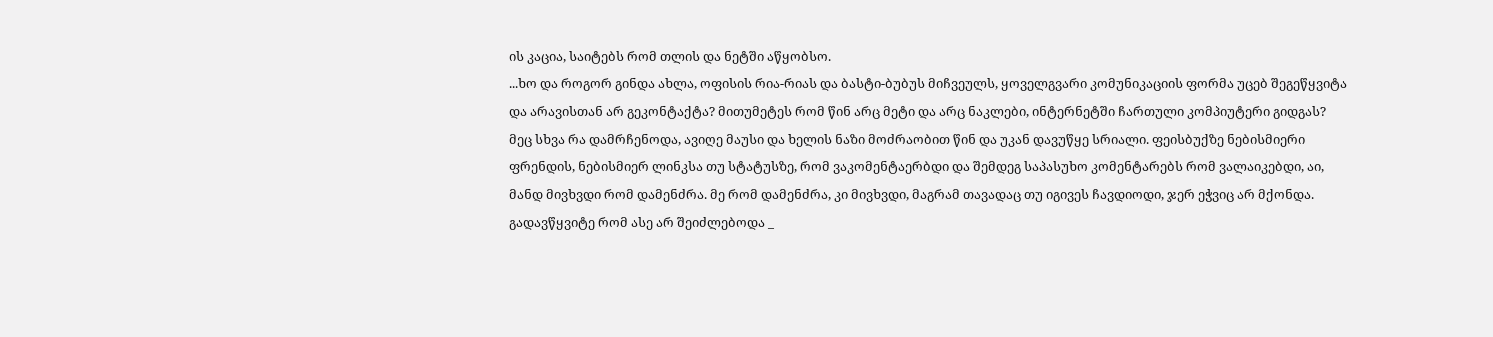ის კაცია, საიტებს რომ თლის და ნეტში აწყობსო.
...ხო და როგორ გინდა ახლა, ოფისის რია-რიას და ბასტი-ბუბუს მიჩვეულს, ყოველგვარი კომუნიკაციის ფორმა უცებ შეგეწყვიტა და არავისთან არ გეკონტაქტა? მითუმეტეს რომ წინ არც მეტი და არც ნაკლები, ინტერნეტში ჩართული კომპიუტერი გიდგას?
მეც სხვა რა დამრჩენოდა, ავიღე მაუსი და ხელის ნაზი მოძრაობით წინ და უკან დავუწყე სრიალი. ფეისბუქზე ნებისმიერი ფრენდის, ნებისმიერ ლინკსა თუ სტატუსზე, რომ ვაკომენტაერბდი და შემდეგ საპასუხო კომენტარებს რომ ვალაიკებდი, აი, მანდ მივხვდი რომ დამენძრა. მე რომ დამენძრა, კი მივხვდი, მაგრამ თავადაც თუ იგივეს ჩავდიოდი, ჯერ ეჭვიც არ მქონდა.
გადავწყვიტე რომ ასე არ შეიძლებოდა _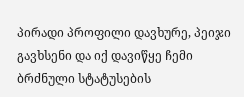პირადი პროფილი დავხურე, პეიჯი გავხსენი და იქ დავიწყე ჩემი ბრძნული სტატუსების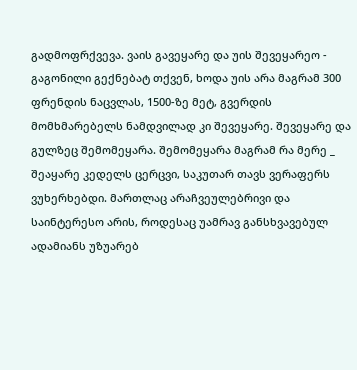გადმოფრქვევა. ვაის გავეყარე და უის შევეყარეო - გაგონილი გექნებატ თქვენ, ხოდა უის არა მაგრამ 300 ფრენდის ნაცვლას, 1500-ზე მეტ, გვერდის მომხმარებელს ნამდვილად კი შევეყარე. შევეყარე და გულზეც შემომეყარა. შემომეყარა მაგრამ რა მერე _ შეაყარე კედელს ცერცვი, საკუთარ თავს ვერაფერს ვუხერხებდი. მართლაც არაჩვეულებრივი და საინტერესო არის, როდესაც უამრავ განსხვავებულ ადამიანს უზუარებ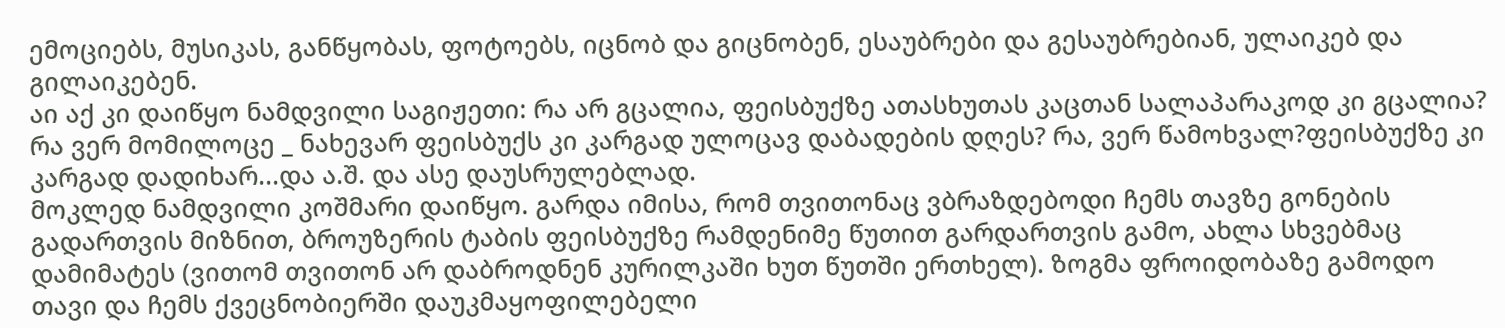ემოციებს, მუსიკას, განწყობას, ფოტოებს, იცნობ და გიცნობენ, ესაუბრები და გესაუბრებიან, ულაიკებ და გილაიკებენ.
აი აქ კი დაიწყო ნამდვილი საგიჟეთი: რა არ გცალია, ფეისბუქზე ათასხუთას კაცთან სალაპარაკოდ კი გცალია? რა ვერ მომილოცე _ ნახევარ ფეისბუქს კი კარგად ულოცავ დაბადების დღეს? რა, ვერ წამოხვალ?ფეისბუქზე კი კარგად დადიხარ...და ა.შ. და ასე დაუსრულებლად.
მოკლედ ნამდვილი კოშმარი დაიწყო. გარდა იმისა, რომ თვითონაც ვბრაზდებოდი ჩემს თავზე გონების გადართვის მიზნით, ბროუზერის ტაბის ფეისბუქზე რამდენიმე წუთით გარდართვის გამო, ახლა სხვებმაც დამიმატეს (ვითომ თვითონ არ დაბროდნენ კურილკაში ხუთ წუთში ერთხელ). ზოგმა ფროიდობაზე გამოდო თავი და ჩემს ქვეცნობიერში დაუკმაყოფილებელი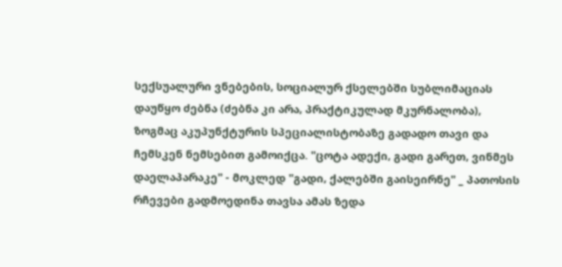სექსუალური ვნებების, სოციალურ ქსელებში სუბლიმაციას დაუწყო ძებნა (ძებნა კი არა, პრაქტიკულად მკურნალობა), ზოგმაც აკუპუნქტურის სპეციალისტობაზე გადადო თავი და ჩემსკენ ნემსებით გამოიქცა. "ცოტა ადექი, გადი გარეთ, ვინმეს დაელაპარაკე" - მოკლედ "გადი, ქალებში გაისეირნე" _ პათოსის რჩევები გადმოედინა თავსა ამას ზედა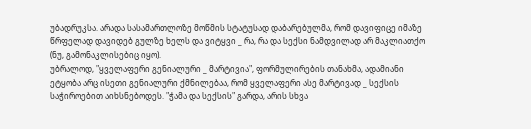უბადრუკსა. არადა სასამართლოზე მოწმის სტატუსად დაბარებულმა, რომ დავიფიცე იმაზე წრფელად დავიდებ გულზე ხელს და ვიტყვი _ რა, რა და სექსი ნამდვილად არ მაკლიათქო (ნუ, გამონაკლისებიც იყო).
უბრალოდ, "ყველაფერი გენიალური _ მარტივია", ფორმულირების თანახმა, ადამიანი ეტყობა არც ისეთი გენიალური ქმნილებაა, რომ ყველაფერი ასე მარტივად _ სექსის საჭიროებით აიხსნებოდეს. "ჭამა და სექსის" გარდა, არის სხვა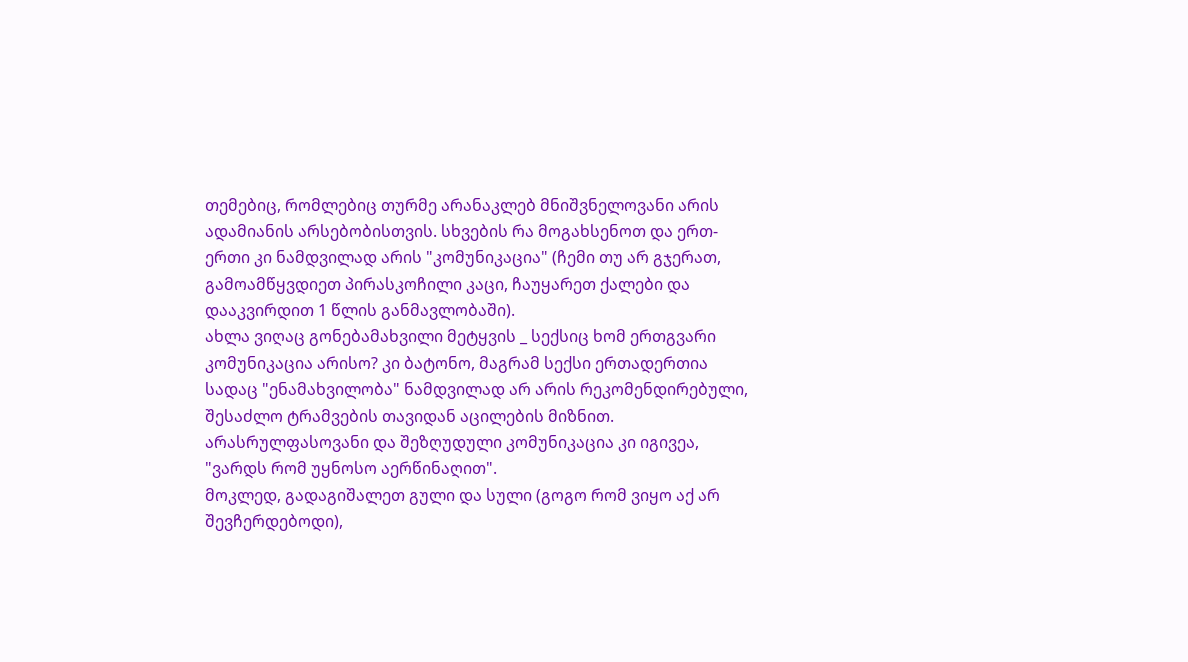თემებიც, რომლებიც თურმე არანაკლებ მნიშვნელოვანი არის ადამიანის არსებობისთვის. სხვების რა მოგახსენოთ და ერთ-ერთი კი ნამდვილად არის "კომუნიკაცია" (ჩემი თუ არ გჯერათ, გამოამწყვდიეთ პირასკოჩილი კაცი, ჩაუყარეთ ქალები და დააკვირდით 1 წლის განმავლობაში).
ახლა ვიღაც გონებამახვილი მეტყვის _ სექსიც ხომ ერთგვარი კომუნიკაცია არისო? კი ბატონო, მაგრამ სექსი ერთადერთია სადაც "ენამახვილობა" ნამდვილად არ არის რეკომენდირებული, შესაძლო ტრამვების თავიდან აცილების მიზნით. არასრულფასოვანი და შეზღუდული კომუნიკაცია კი იგივეა, "ვარდს რომ უყნოსო აერწინაღით".
მოკლედ, გადაგიშალეთ გული და სული (გოგო რომ ვიყო აქ არ შევჩერდებოდი),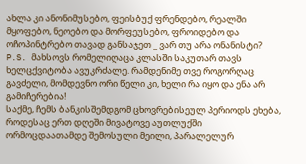ახლა კი ანონიმუსებო, ფეისბუქ ფრენდებო, რეალში მყოფებო, ნეოებო და მორფეუსებო, ფროიდებო და ოჩოპინტრებო თავად განსაჯეთ _ ვარ თუ არა ონანისტი?
P.S. მახსოვს რომელიღაცა კლასში საკუთარ თავს ხელცქვიტობა ავუკრძალე. რამდენიმე თვე როგორღაც გავძელი, მომდევნო ორი წელი კი, ხელი რა იყო და ენა არ გამიჩერებია!
საქმე, ჩემს ბანკისშემდგომ ცხოვრებისეულ პერიოდს ეხება, როდესაც ერთ დღეში მივატოვე აუთლუქში ორმოცდაათამდე შემოსული მეილი, პარალელურ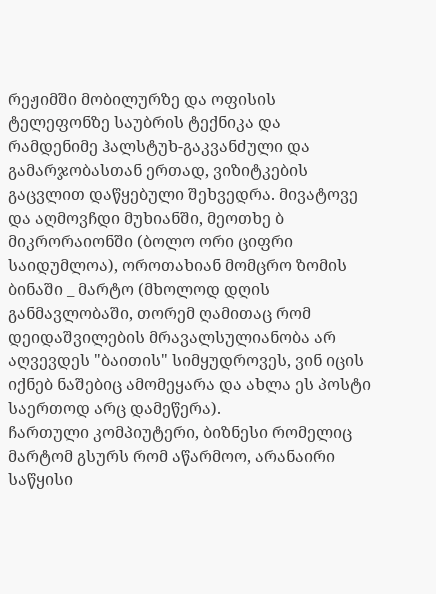რეჟიმში მობილურზე და ოფისის ტელეფონზე საუბრის ტექნიკა და რამდენიმე ჰალსტუხ-გაკვანძული და გამარჯობასთან ერთად, ვიზიტკების გაცვლით დაწყებული შეხვედრა. მივატოვე და აღმოვჩდი მუხიანში, მეოთხე ბ მიკრორაიონში (ბოლო ორი ციფრი საიდუმლოა), ოროთახიან მომცრო ზომის ბინაში _ მარტო (მხოლოდ დღის განმავლობაში, თორემ ღამითაც რომ დეიდაშვილების მრავალსულიანობა არ აღვევდეს "ბაითის" სიმყუდროვეს, ვინ იცის იქნებ ნაშებიც ამომეყარა და ახლა ეს პოსტი საერთოდ არც დამეწერა).
ჩართული კომპიუტერი, ბიზნესი რომელიც მარტომ გსურს რომ აწარმოო, არანაირი საწყისი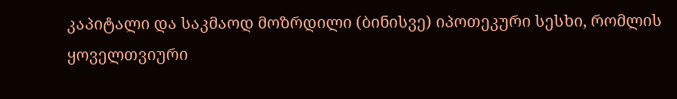კაპიტალი და საკმაოდ მოზრდილი (ბინისვე) იპოთეკური სესხი, რომლის ყოველთვიური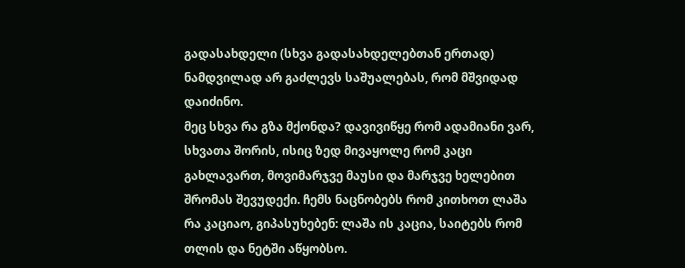გადასახდელი (სხვა გადასახდელებთან ერთად) ნამდვილად არ გაძლევს საშუალებას, რომ მშვიდად დაიძინო.
მეც სხვა რა გზა მქონდა? დავივიწყე რომ ადამიანი ვარ, სხვათა შორის, ისიც ზედ მივაყოლე რომ კაცი გახლავართ, მოვიმარჯვე მაუსი და მარჯვე ხელებით შრომას შევუდექი. ჩემს ნაცნობებს რომ კითხოთ ლაშა რა კაციაო, გიპასუხებენ: ლაშა ის კაცია, საიტებს რომ თლის და ნეტში აწყობსო.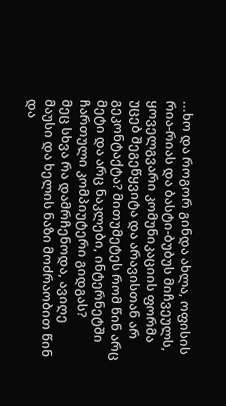...ხო და როგორ გინდა ახლა, ოფისის რია-რიას და ბასტი-ბუბუს მიჩვეულს, ყოველგვარი კომუნიკაციის ფორმა უცებ შეგეწყვიტა და არავისთან არ გეკონტაქტა? მითუმეტეს რომ წინ არც მეტი და არც ნაკლები, ინტერნეტში ჩართული კომპიუტერი გიდგას?
მეც სხვა რა დამრჩენოდა, ავიღე მაუსი და ხელის ნაზი მოძრაობით წინ და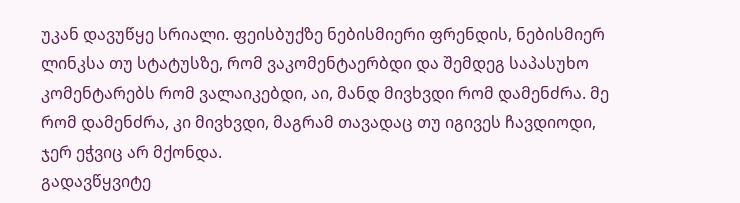უკან დავუწყე სრიალი. ფეისბუქზე ნებისმიერი ფრენდის, ნებისმიერ ლინკსა თუ სტატუსზე, რომ ვაკომენტაერბდი და შემდეგ საპასუხო კომენტარებს რომ ვალაიკებდი, აი, მანდ მივხვდი რომ დამენძრა. მე რომ დამენძრა, კი მივხვდი, მაგრამ თავადაც თუ იგივეს ჩავდიოდი, ჯერ ეჭვიც არ მქონდა.
გადავწყვიტე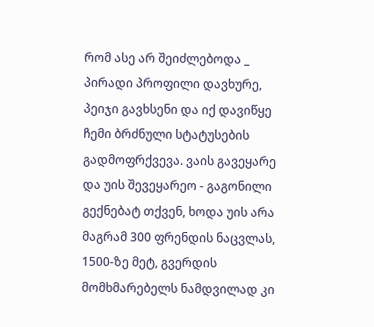რომ ასე არ შეიძლებოდა _ პირადი პროფილი დავხურე, პეიჯი გავხსენი და იქ დავიწყე ჩემი ბრძნული სტატუსების გადმოფრქვევა. ვაის გავეყარე და უის შევეყარეო - გაგონილი გექნებატ თქვენ, ხოდა უის არა მაგრამ 300 ფრენდის ნაცვლას, 1500-ზე მეტ, გვერდის მომხმარებელს ნამდვილად კი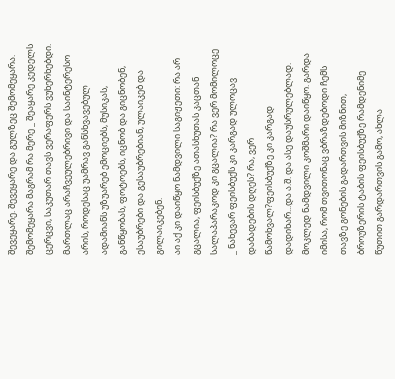შევეყარე. შევეყარე და გულზეც შემომეყარა. შემომეყარა მაგრამ რა მერე _ შეაყარე კედელს ცერცვი, საკუთარ თავს ვერაფერს ვუხერხებდი. მართლაც არაჩვეულებრივი და საინტერესო არის, როდესაც უამრავ განსხვავებულ ადამიანს უზუარებ ემოციებს, მუსიკას, განწყობას, ფოტოებს, იცნობ და გიცნობენ, ესაუბრები და გესაუბრებიან, ულაიკებ და გილაიკებენ.
აი აქ კი დაიწყო ნამდვილი საგიჟეთი: რა არ გცალია, ფეისბუქზე ათასხუთას კაცთან სალაპარაკოდ კი გცალია? რა ვერ მომილოცე _ ნახევარ ფეისბუქს კი კარგად ულოცავ დაბადების დღეს? რა, ვერ წამოხვალ?ფეისბუქზე კი კარგად დადიხარ...და ა.შ. და ასე დაუსრულებლად.
მოკლედ ნამდვილი კოშმარი დაიწყო. გარდა იმისა, რომ თვითონაც ვბრაზდებოდი ჩემს თავზე გონების გადართვის მიზნით, ბროუზერის ტაბის ფეისბუქზე რამდენიმე წუთით გარდართვის გამო, ახლა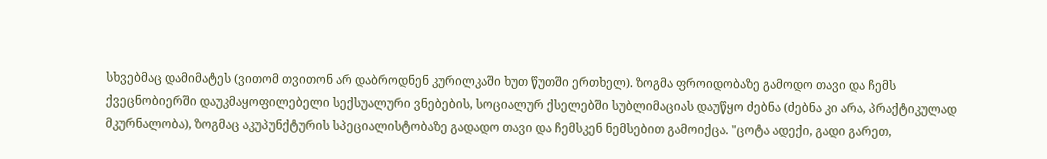სხვებმაც დამიმატეს (ვითომ თვითონ არ დაბროდნენ კურილკაში ხუთ წუთში ერთხელ). ზოგმა ფროიდობაზე გამოდო თავი და ჩემს ქვეცნობიერში დაუკმაყოფილებელი სექსუალური ვნებების, სოციალურ ქსელებში სუბლიმაციას დაუწყო ძებნა (ძებნა კი არა, პრაქტიკულად მკურნალობა), ზოგმაც აკუპუნქტურის სპეციალისტობაზე გადადო თავი და ჩემსკენ ნემსებით გამოიქცა. "ცოტა ადექი, გადი გარეთ,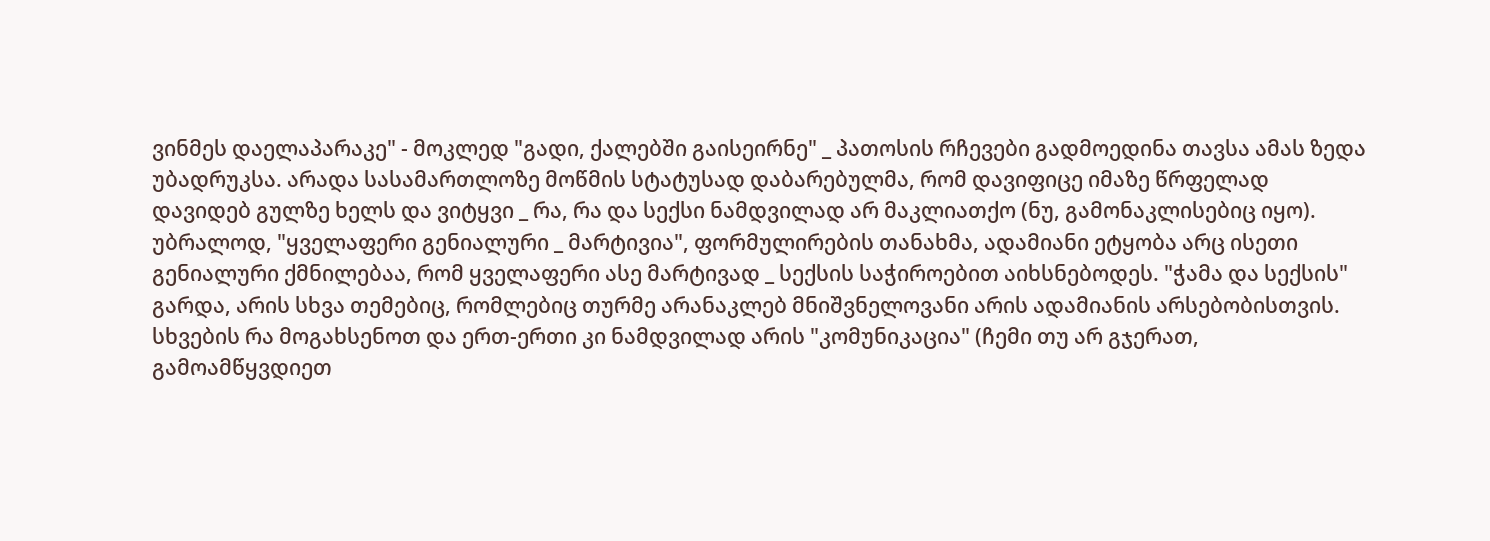ვინმეს დაელაპარაკე" - მოკლედ "გადი, ქალებში გაისეირნე" _ პათოსის რჩევები გადმოედინა თავსა ამას ზედა უბადრუკსა. არადა სასამართლოზე მოწმის სტატუსად დაბარებულმა, რომ დავიფიცე იმაზე წრფელად დავიდებ გულზე ხელს და ვიტყვი _ რა, რა და სექსი ნამდვილად არ მაკლიათქო (ნუ, გამონაკლისებიც იყო).
უბრალოდ, "ყველაფერი გენიალური _ მარტივია", ფორმულირების თანახმა, ადამიანი ეტყობა არც ისეთი გენიალური ქმნილებაა, რომ ყველაფერი ასე მარტივად _ სექსის საჭიროებით აიხსნებოდეს. "ჭამა და სექსის" გარდა, არის სხვა თემებიც, რომლებიც თურმე არანაკლებ მნიშვნელოვანი არის ადამიანის არსებობისთვის. სხვების რა მოგახსენოთ და ერთ-ერთი კი ნამდვილად არის "კომუნიკაცია" (ჩემი თუ არ გჯერათ, გამოამწყვდიეთ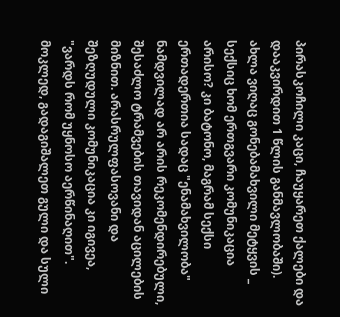პირასკოჩილი კაცი, ჩაუყარეთ ქალები და დააკვირდით 1 წლის განმავლობაში).
ახლა ვიღაც გონებამახვილი მეტყვის _ სექსიც ხომ ერთგვარი კომუნიკაცია არისო? კი ბატონო, მაგრამ სექსი ერთადერთია სადაც "ენამახვილობა" ნამდვილად არ არის რეკომენდირებული, შესაძლო ტრამვების თავიდან აცილების მიზნით. არასრულფასოვანი და შეზღუდული კომუნიკაცია კი იგივეა, "ვარდს რომ უყნოსო აერწინაღით".
მოკლედ, გადაგიშალეთ გული და სული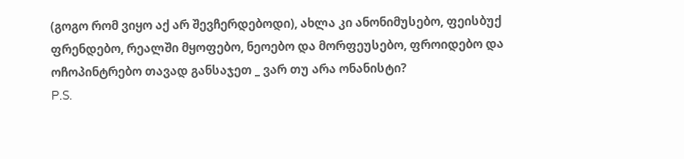(გოგო რომ ვიყო აქ არ შევჩერდებოდი), ახლა კი ანონიმუსებო, ფეისბუქ ფრენდებო, რეალში მყოფებო, ნეოებო და მორფეუსებო, ფროიდებო და ოჩოპინტრებო თავად განსაჯეთ _ ვარ თუ არა ონანისტი?
P.S.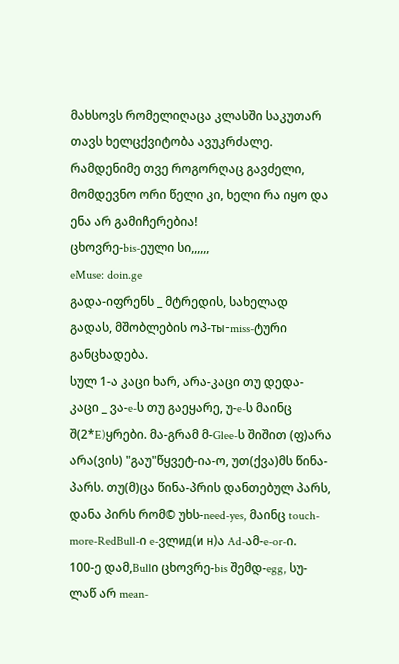მახსოვს რომელიღაცა კლასში საკუთარ თავს ხელცქვიტობა ავუკრძალე. რამდენიმე თვე როგორღაც გავძელი, მომდევნო ორი წელი კი, ხელი რა იყო და ენა არ გამიჩერებია!
ცხოვრე-bis-ეული სი,,,,,,
eMuse: doin.ge
გადა-იფრენს _ მტრედის, სახელად გადას, მშობლების ოპ-ты-miss-ტური განცხადება.
სულ 1-ა კაცი ხარ, არა-კაცი თუ დედა-კაცი _ ვა-e-ს თუ გაეყარე, უ-e-ს მაინც შ(2*E)ყრები. მა-გრამ მ-Glee-ს შიშით (ფ)არა არა(ვის) "გაუ"წყვეტ-ია-ო, უთ(ქვა)მს წინა-პარს. თუ(მ)ცა წინა-პრის დანთებულ პარს, დანა პირს რომ© უხს-need-yes, მაინც touch-more-RedBull-ი e-ვლид(и н)ა Ad-ამ-e-or-ი.
100-ე დამ,Bullი ცხოვრე-bis შემდ-egg, სუ-ლაწ არ mean-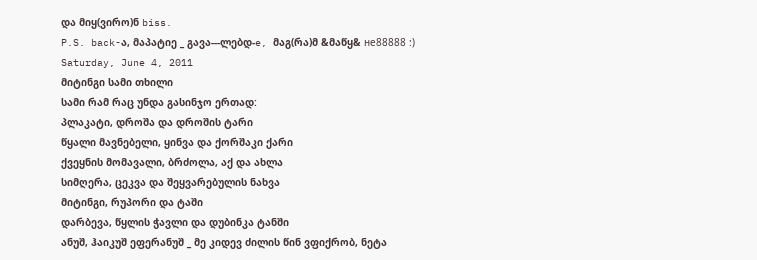და მიყ(ვირო)ნ biss.
P.S. back-ა, მაპატიე _ გავა---ლებდ-e, მაგ(რა)მ &მაწყ& не88888 :)
Saturday, June 4, 2011
მიტინგი სამი თხილი
სამი რამ რაც უნდა გასინჯო ერთად:
პლაკატი, დროშა და დროშის ტარი
წყალი მავნებელი, ყინვა და ქორშაკი ქარი
ქვეყნის მომავალი, ბრძოლა, აქ და ახლა
სიმღერა, ცეკვა და შეყვარებულის ნახვა
მიტინგი, რუპორი და ტაში
დარბევა, წყლის ჭავლი და დუბინკა ტანში
ანუშ, ჰაიკუშ ეფერანუშ _ მე კიდევ ძილის წინ ვფიქრობ, ნეტა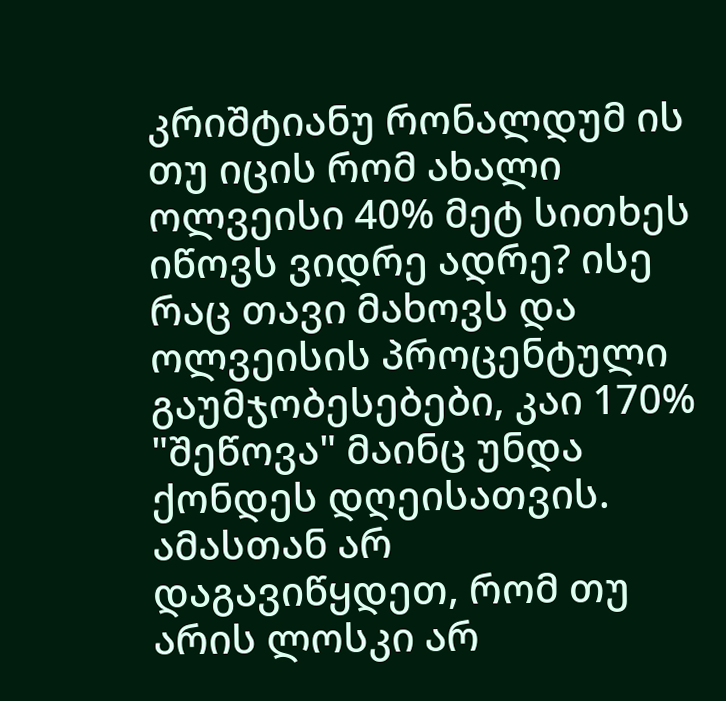კრიშტიანუ რონალდუმ ის თუ იცის რომ ახალი ოლვეისი 40% მეტ სითხეს იწოვს ვიდრე ადრე? ისე რაც თავი მახოვს და ოლვეისის პროცენტული გაუმჯობესებები, კაი 170% "შეწოვა" მაინც უნდა ქონდეს დღეისათვის. ამასთან არ დაგავიწყდეთ, რომ თუ არის ლოსკი არ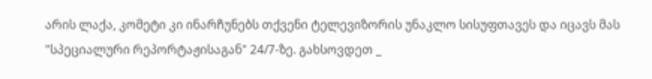არის ლაქა, კომეტი კი ინარჩუნებს თქვენი ტელევიზორის უნაკლო სისუფთავეს და იცავს მას "სპეციალური რეპორტაჟისაგან" 24/7-ზე. გახსოვდეთ _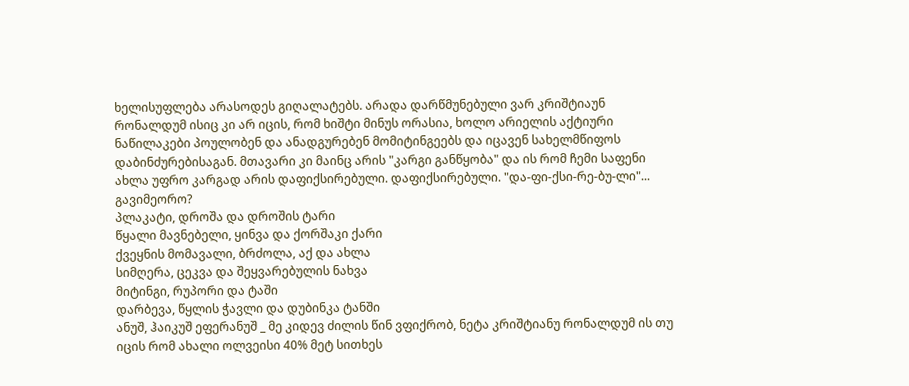ხელისუფლება არასოდეს გიღალატებს. არადა დარწმუნებული ვარ კრიშტიაუნ რონალდუმ ისიც კი არ იცის, რომ ხიშტი მინუს ორასია, ხოლო არიელის აქტიური ნაწილაკები პოულობენ და ანადგურებენ მომიტინგეებს და იცავენ სახელმწიფოს დაბინძურებისაგან. მთავარი კი მაინც არის "კარგი განწყობა" და ის რომ ჩემი საფენი ახლა უფრო კარგად არის დაფიქსირებული. დაფიქსირებული. "და-ფი-ქსი-რე-ბუ-ლი"... გავიმეორო?
პლაკატი, დროშა და დროშის ტარი
წყალი მავნებელი, ყინვა და ქორშაკი ქარი
ქვეყნის მომავალი, ბრძოლა, აქ და ახლა
სიმღერა, ცეკვა და შეყვარებულის ნახვა
მიტინგი, რუპორი და ტაში
დარბევა, წყლის ჭავლი და დუბინკა ტანში
ანუშ, ჰაიკუშ ეფერანუშ _ მე კიდევ ძილის წინ ვფიქრობ, ნეტა კრიშტიანუ რონალდუმ ის თუ იცის რომ ახალი ოლვეისი 40% მეტ სითხეს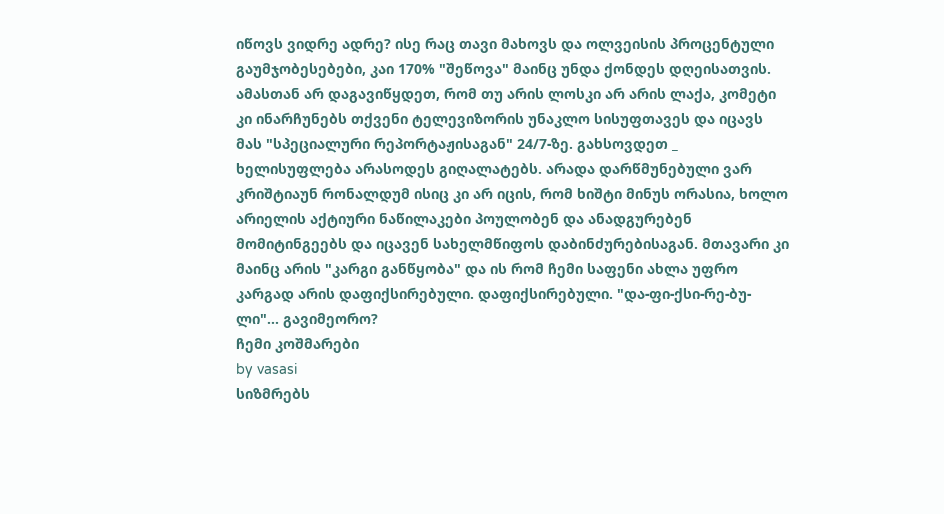იწოვს ვიდრე ადრე? ისე რაც თავი მახოვს და ოლვეისის პროცენტული გაუმჯობესებები, კაი 170% "შეწოვა" მაინც უნდა ქონდეს დღეისათვის. ამასთან არ დაგავიწყდეთ, რომ თუ არის ლოსკი არ არის ლაქა, კომეტი კი ინარჩუნებს თქვენი ტელევიზორის უნაკლო სისუფთავეს და იცავს მას "სპეციალური რეპორტაჟისაგან" 24/7-ზე. გახსოვდეთ _ ხელისუფლება არასოდეს გიღალატებს. არადა დარწმუნებული ვარ კრიშტიაუნ რონალდუმ ისიც კი არ იცის, რომ ხიშტი მინუს ორასია, ხოლო არიელის აქტიური ნაწილაკები პოულობენ და ანადგურებენ მომიტინგეებს და იცავენ სახელმწიფოს დაბინძურებისაგან. მთავარი კი მაინც არის "კარგი განწყობა" და ის რომ ჩემი საფენი ახლა უფრო კარგად არის დაფიქსირებული. დაფიქსირებული. "და-ფი-ქსი-რე-ბუ-ლი"... გავიმეორო?
ჩემი კოშმარები
by vasasi
სიზმრებს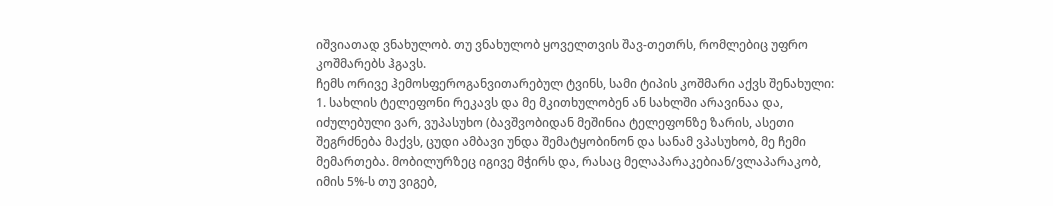იშვიათად ვნახულობ. თუ ვნახულობ ყოველთვის შავ-თეთრს, რომლებიც უფრო კოშმარებს ჰგავს.
ჩემს ორივე ჰემოსფეროგანვითარებულ ტვინს, სამი ტიპის კოშმარი აქვს შენახული:
1. სახლის ტელეფონი რეკავს და მე მკითხულობენ ან სახლში არავინაა და, იძულებული ვარ, ვუპასუხო (ბავშვობიდან მეშინია ტელეფონზე ზარის, ასეთი შეგრძნება მაქვს, ცუდი ამბავი უნდა შემატყობინონ და სანამ ვპასუხობ, მე ჩემი მემართება. მობილურზეც იგივე მჭირს და, რასაც მელაპარაკებიან/ვლაპარაკობ, იმის 5%-ს თუ ვიგებ,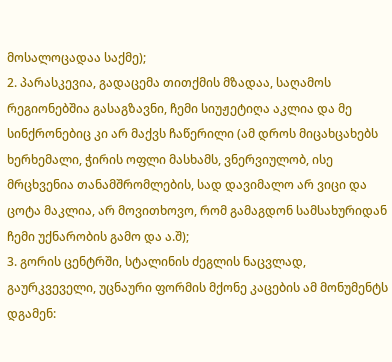მოსალოცადაა საქმე);
2. პარასკევია, გადაცემა თითქმის მზადაა, საღამოს რეგიონებშია გასაგზავნი, ჩემი სიუჟეტიღა აკლია და მე სინქრონებიც კი არ მაქვს ჩაწერილი (ამ დროს მიცახცახებს ხერხემალი, ჭირის ოფლი მასხამს, ვნერვიულობ, ისე მრცხვენია თანამშრომლების, სად დავიმალო არ ვიცი და ცოტა მაკლია, არ მოვითხოვო, რომ გამაგდონ სამსახურიდან ჩემი უქნარობის გამო და ა.შ);
3. გორის ცენტრში, სტალინის ძეგლის ნაცვლად, გაურკვეველი, უცნაური ფორმის მქონე კაცების ამ მონუმენტს დგამენ: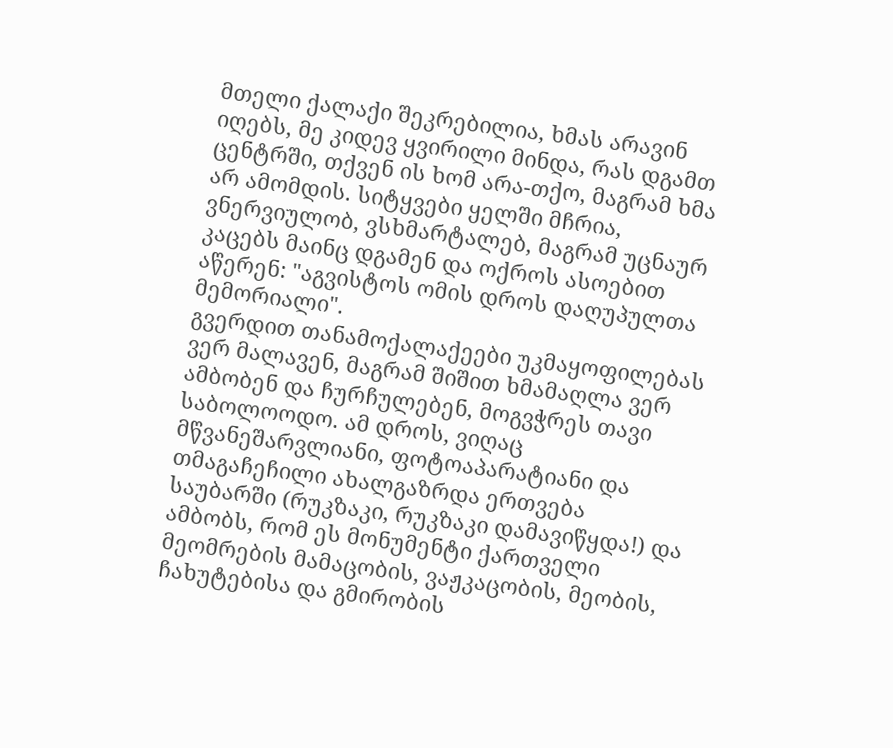მთელი ქალაქი შეკრებილია, ხმას არავინ იღებს, მე კიდევ ყვირილი მინდა, რას დგამთ ცენტრში, თქვენ ის ხომ არა-თქო, მაგრამ ხმა არ ამომდის. სიტყვები ყელში მჩრია, ვნერვიულობ, ვსხმარტალებ, მაგრამ უცნაურ კაცებს მაინც დგამენ და ოქროს ასოებით აწერენ: "აგვისტოს ომის დროს დაღუპულთა მემორიალი".
გვერდით თანამოქალაქეები უკმაყოფილებას ვერ მალავენ, მაგრამ შიშით ხმამაღლა ვერ ამბობენ და ჩურჩულებენ, მოგვჭრეს თავი საბოლოოდო. ამ დროს, ვიღაც მწვანეშარვლიანი, ფოტოაპარატიანი და თმაგაჩეჩილი ახალგაზრდა ერთვება საუბარში (რუკზაკი, რუკზაკი დამავიწყდა!) და ამბობს, რომ ეს მონუმენტი ქართველი მეომრების მამაცობის, ვაჟკაცობის, მეობის, ჩახუტებისა და გმირობის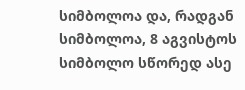სიმბოლოა და, რადგან სიმბოლოა, 8 აგვისტოს სიმბოლო სწორედ ასე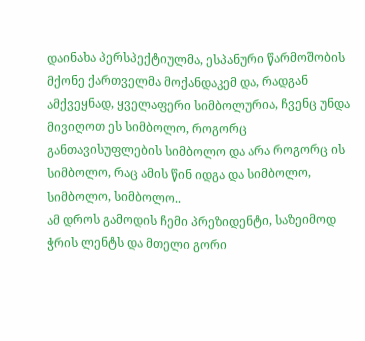დაინახა პერსპექტიულმა, ესპანური წარმოშობის მქონე ქართველმა მოქანდაკემ და, რადგან ამქვეყნად, ყველაფერი სიმბოლურია, ჩვენც უნდა მივიღოთ ეს სიმბოლო, როგორც განთავისუფლების სიმბოლო და არა როგორც ის სიმბოლო, რაც ამის წინ იდგა და სიმბოლო, სიმბოლო, სიმბოლო..
ამ დროს გამოდის ჩემი პრეზიდენტი, საზეიმოდ ჭრის ლენტს და მთელი გორი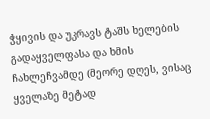ჭყივის და უკრავს ტაშს ხელების გადაყველფასა და ხმის ჩახლეჩვამდე (მეორე დღეს, ვისაც ყველაზე მეტად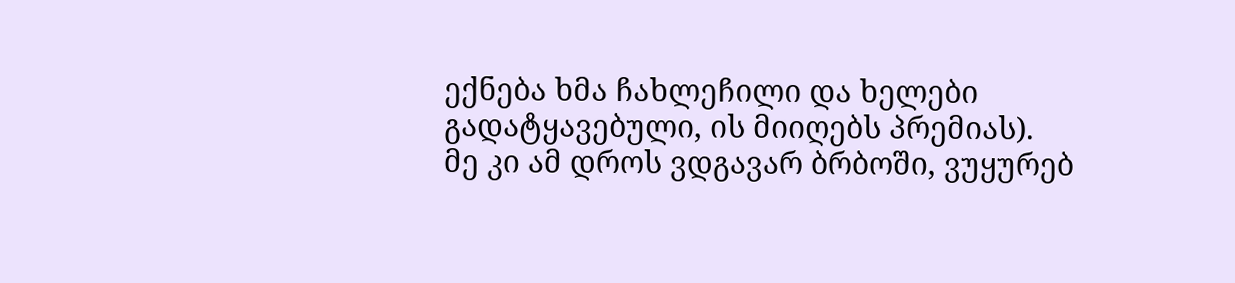ექნება ხმა ჩახლეჩილი და ხელები გადატყავებული, ის მიიღებს პრემიას).
მე კი ამ დროს ვდგავარ ბრბოში, ვუყურებ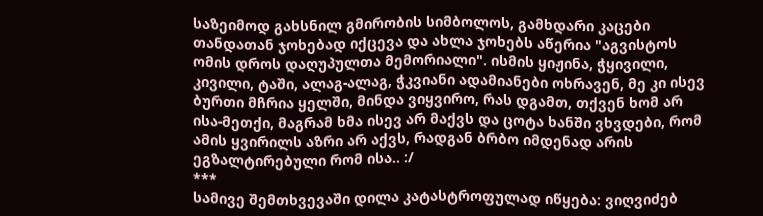საზეიმოდ გახსნილ გმირობის სიმბოლოს, გამხდარი კაცები თანდათან ჯოხებად იქცევა და ახლა ჯოხებს აწერია "აგვისტოს ომის დროს დაღუპულთა მემორიალი". ისმის ყიჟინა, ჭყივილი, კივილი, ტაში, ალაგ-ალაგ, ჭკვიანი ადამიანები ოხრავენ, მე კი ისევ ბურთი მჩრია ყელში, მინდა ვიყვირო, რას დგამთ, თქვენ ხომ არ ისა-მეთქი, მაგრამ ხმა ისევ არ მაქვს და ცოტა ხანში ვხვდები, რომ ამის ყვირილს აზრი არ აქვს, რადგან ბრბო იმდენად არის ეგზალტირებული რომ ისა.. :/
***
სამივე შემთხვევაში დილა კატასტროფულად იწყება: ვიღვიძებ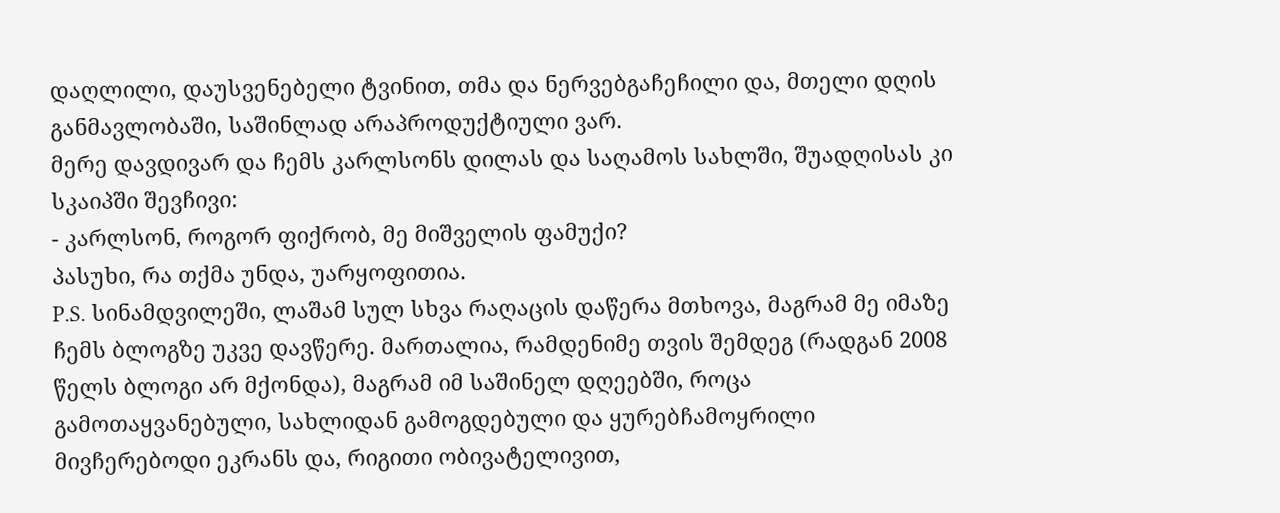დაღლილი, დაუსვენებელი ტვინით, თმა და ნერვებგაჩეჩილი და, მთელი დღის განმავლობაში, საშინლად არაპროდუქტიული ვარ.
მერე დავდივარ და ჩემს კარლსონს დილას და საღამოს სახლში, შუადღისას კი სკაიპში შევჩივი:
- კარლსონ, როგორ ფიქრობ, მე მიშველის ფამუქი?
პასუხი, რა თქმა უნდა, უარყოფითია.
P.S. სინამდვილეში, ლაშამ სულ სხვა რაღაცის დაწერა მთხოვა, მაგრამ მე იმაზე ჩემს ბლოგზე უკვე დავწერე. მართალია, რამდენიმე თვის შემდეგ (რადგან 2008 წელს ბლოგი არ მქონდა), მაგრამ იმ საშინელ დღეებში, როცა გამოთაყვანებული, სახლიდან გამოგდებული და ყურებჩამოყრილი მივჩერებოდი ეკრანს და, რიგითი ობივატელივით,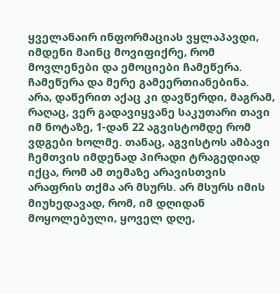ყველანაირ ინფორმაციას ვყლაპავდი, იმდენი მაინც მოვიფიქრე, რომ მოვლენები და ემოციები ჩამეწერა. ჩამეწერა და მერე გამეერთიანებინა.
არა, დაწერით აქაც კი დავწერდი, მაგრამ, რაღაც, ვერ გადავიყვანე საკუთარი თავი იმ ნოტაზე, 1-დან 22 აგვისტომდე რომ ვდგები ხოლმე. თანაც, აგვისტოს ამბავი ჩემთვის იმდენად პირადი ტრაგედიად იქცა, რომ ამ თემაზე არავისთვის არაფრის თქმა არ მსურს. არ მსურს იმის მიუხედავად, რომ, იმ დღიდან მოყოლებული, ყოველ დღე,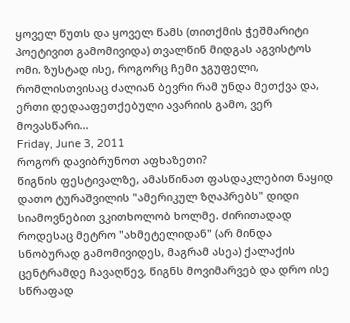ყოველ წუთს და ყოველ წამს (თითქმის ჭეშმარიტი პოეტივით გამომივიდა) თვალწინ მიდგას აგვისტოს ომი. ზუსტად ისე, როგორც ჩემი ჯგუფელი, რომლისთვისაც ძალიან ბევრი რამ უნდა მეთქვა და, ერთი დედააფეთქებული ავარიის გამო, ვერ მოვასწარი...
Friday, June 3, 2011
როგორ დავიბრუნოთ აფხაზეთი?
წიგნის ფესტივალზე, ამასწინათ ფასდაკლებით ნაყიდ დათო ტურაშვილის "ამერიკულ ზღაპრებს" დიდი სიამოვნებით ვკითხოლობ ხოლმე. ძირითადად როდესაც მეტრო "ახმეტელიდან" (არ მინდა სნობურად გამომივიდეს, მაგრამ ასეა) ქალაქის ცენტრამდე ჩავაღწევ, წიგნს მოვიმარვებ და დრო ისე სწრაფად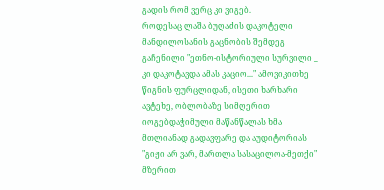გადის რომ ვერც კი ვიგებ.
როდესაც ლაშა ბუღაძის დაკოტელი მანდილოსანის გაცნობის შემდეგ გაჩენილი "ეთნო-ისტორიული სურვილი _ კი დაკოტავდა ამას კაციო..." ამოვიკითხე წიგნის ფურცლიდან, ისეთი ხარხარი ავტეხე, ობლობაზე სიმღერით იოგებდაჭიმული მაწანწალას ხმა მთლიანად გადავფარე და აუდიტორიას "გიჟი არ ვარ, მართლა სასაცილოა-მეთქი" მზერით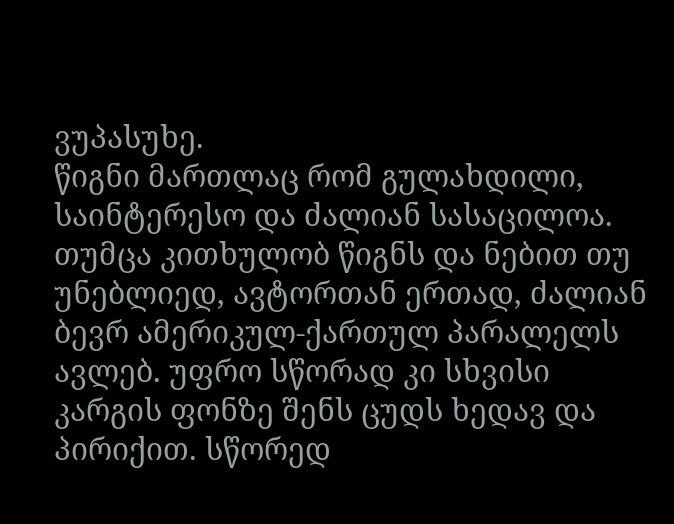ვუპასუხე.
წიგნი მართლაც რომ გულახდილი, საინტერესო და ძალიან სასაცილოა. თუმცა კითხულობ წიგნს და ნებით თუ უნებლიედ, ავტორთან ერთად, ძალიან ბევრ ამერიკულ-ქართულ პარალელს ავლებ. უფრო სწორად კი სხვისი კარგის ფონზე შენს ცუდს ხედავ და პირიქით. სწორედ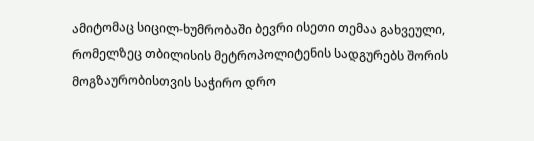ამიტომაც სიცილ-ხუმრობაში ბევრი ისეთი თემაა გახვეული, რომელზეც თბილისის მეტროპოლიტენის სადგურებს შორის მოგზაურობისთვის საჭირო დრო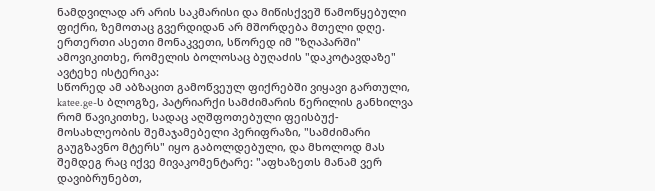ნამდვილად არ არის საკმარისი და მიწისქვეშ წამოწყებული ფიქრი, ზემოთაც გვერდიდან არ მშორდება მთელი დღე.
ერთერთი ასეთი მონაკვეთი, სწორედ იმ "ზღაპარში" ამოვიკითხე, რომელის ბოლოსაც ბუღაძის "დაკოტავდაზე" ავტეხე ისტერიკა:
სწორედ ამ აბზაცით გამოწვეულ ფიქრებში ვიყავი გართული, katee.ge-ს ბლოგზე, პატრიარქი სამძიმარის წერილის განხილვა რომ წავიკითხე, სადაც აღშფოთებული ფეისბუქ-მოსახლეობის შემაჯამებელი პერიფრაზი, "სამძიმარი გაუგზავნო მტერს" იყო გაბოლდებული, და მხოლოდ მას შემდეგ რაც იქვე მივაკომენტარე: "აფხაზეთს მანამ ვერ დავიბრუნებთ,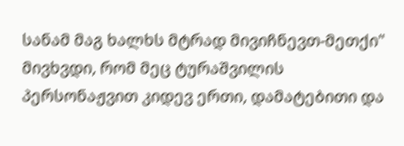სანამ მაგ ხალხს მტრად მივიჩნევთ-მეთქი" მივხვდი, რომ მეც ტურაშვილის პერსონაჟვით კიდევ ერთი, დამატებითი და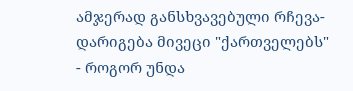ამჯერად განსხვავებული რჩევა-დარიგება მივეცი "ქართველებს" - როგორ უნდა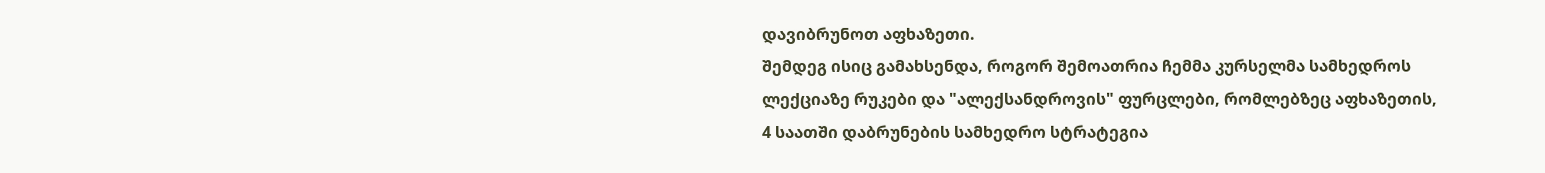დავიბრუნოთ აფხაზეთი.
შემდეგ ისიც გამახსენდა, როგორ შემოათრია ჩემმა კურსელმა სამხედროს ლექციაზე რუკები და "ალექსანდროვის" ფურცლები, რომლებზეც აფხაზეთის, 4 საათში დაბრუნების სამხედრო სტრატეგია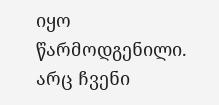იყო წარმოდგენილი.
არც ჩვენი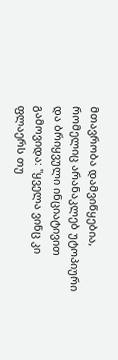მთავრობა დამვიწყებია, რომელიც არანაკლებ უტოპიური და ბრიყვული ინციატივით გამოვიდა: "ყველა ვინც კი ფლაერს თუ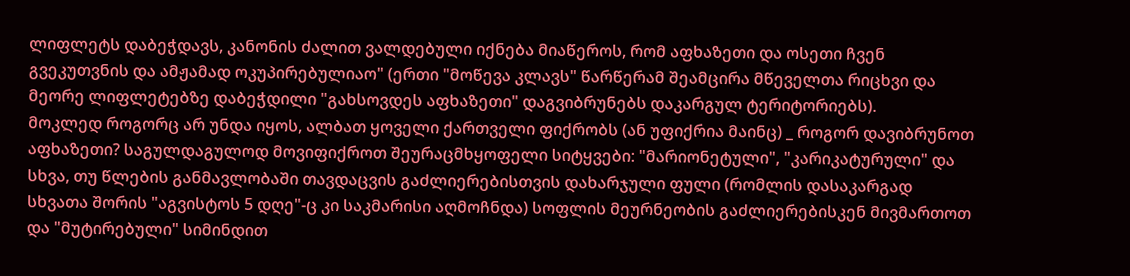ლიფლეტს დაბეჭდავს, კანონის ძალით ვალდებული იქნება მიაწეროს, რომ აფხაზეთი და ოსეთი ჩვენ გვეკუთვნის და ამჟამად ოკუპირებულიაო" (ერთი "მოწევა კლავს" წარწერამ შეამცირა მწეველთა რიცხვი და მეორე ლიფლეტებზე დაბეჭდილი "გახსოვდეს აფხაზეთი" დაგვიბრუნებს დაკარგულ ტერიტორიებს).
მოკლედ როგორც არ უნდა იყოს, ალბათ ყოველი ქართველი ფიქრობს (ან უფიქრია მაინც) _ როგორ დავიბრუნოთ აფხაზეთი? საგულდაგულოდ მოვიფიქროთ შეურაცმხყოფელი სიტყვები: "მარიონეტული", "კარიკატურული" და სხვა, თუ წლების განმავლობაში თავდაცვის გაძლიერებისთვის დახარჯული ფული (რომლის დასაკარგად სხვათა შორის "აგვისტოს 5 დღე"-ც კი საკმარისი აღმოჩნდა) სოფლის მეურნეობის გაძლიერებისკენ მივმართოთ და "მუტირებული" სიმინდით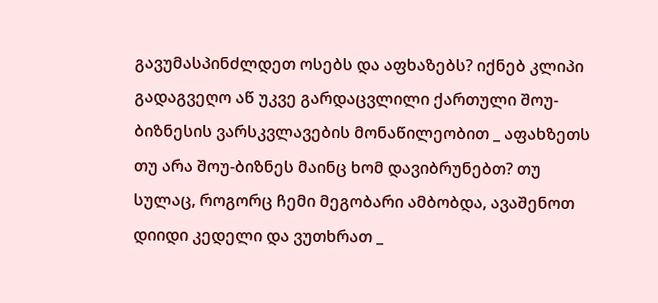გავუმასპინძლდეთ ოსებს და აფხაზებს? იქნებ კლიპი გადაგვეღო აწ უკვე გარდაცვლილი ქართული შოუ-ბიზნესის ვარსკვლავების მონაწილეობით _ აფახზეთს თუ არა შოუ-ბიზნეს მაინც ხომ დავიბრუნებთ? თუ სულაც, როგორც ჩემი მეგობარი ამბობდა, ავაშენოთ დიიდი კედელი და ვუთხრათ _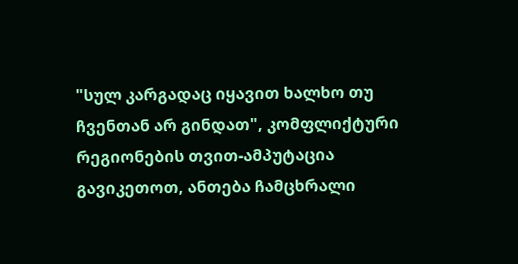"სულ კარგადაც იყავით ხალხო თუ ჩვენთან არ გინდათ", კომფლიქტური რეგიონების თვით-ამპუტაცია გავიკეთოთ, ანთება ჩამცხრალი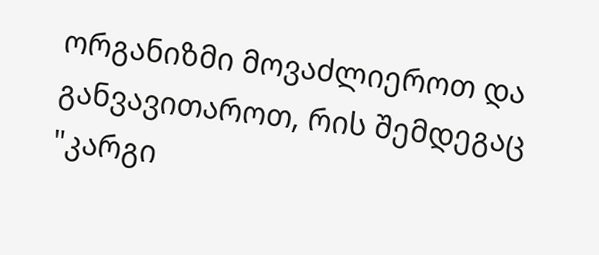ორგანიზმი მოვაძლიეროთ და განვავითაროთ, რის შემდეგაც "კარგი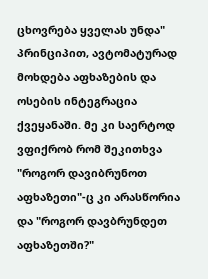ცხოვრება ყველას უნდა" პრინციპით, ავტომატურად მოხდება აფხაზების და ოსების ინტეგრაცია ქვეყანაში. მე კი საერტოდ ვფიქრობ რომ შეკითხვა "როგორ დავიბრუნოთ აფხაზეთი"-ც კი არასწორია და "როგორ დავბრუნდეთ აფხაზეთში?"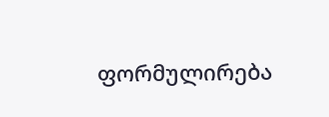ფორმულირება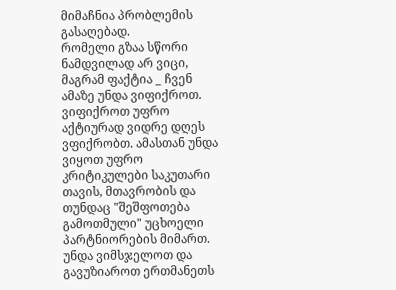მიმაჩნია პრობლემის გასაღებად.
რომელი გზაა სწორი ნამდვილად არ ვიცი, მაგრამ ფაქტია _ ჩვენ ამაზე უნდა ვიფიქროთ. ვიფიქროთ უფრო აქტიურად ვიდრე დღეს ვფიქრობთ. ამასთან უნდა ვიყოთ უფრო კრიტიკულები საკუთარი თავის, მთავრობის და თუნდაც "შეშფოთება გამოთმული" უცხოელი პარტნიორების მიმართ. უნდა ვიმსჯელოთ და გავუზიაროთ ერთმანეთს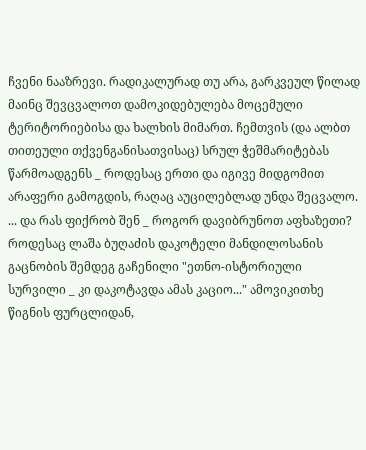ჩვენი ნააზრევი. რადიკალურად თუ არა, გარკვეულ წილად მაინც შევცვალოთ დამოკიდებულება მოცემული ტერიტორიებისა და ხალხის მიმართ. ჩემთვის (და ალბთ თითეული თქვენგანისათვისაც) სრულ ჭეშმარიტებას წარმოადგენს _ როდესაც ერთი და იგივე მიდგომით არაფერი გამოგდის, რაღაც აუცილებლად უნდა შეცვალო.
... და რას ფიქრობ შენ _ როგორ დავიბრუნოთ აფხაზეთი?
როდესაც ლაშა ბუღაძის დაკოტელი მანდილოსანის გაცნობის შემდეგ გაჩენილი "ეთნო-ისტორიული სურვილი _ კი დაკოტავდა ამას კაციო..." ამოვიკითხე წიგნის ფურცლიდან,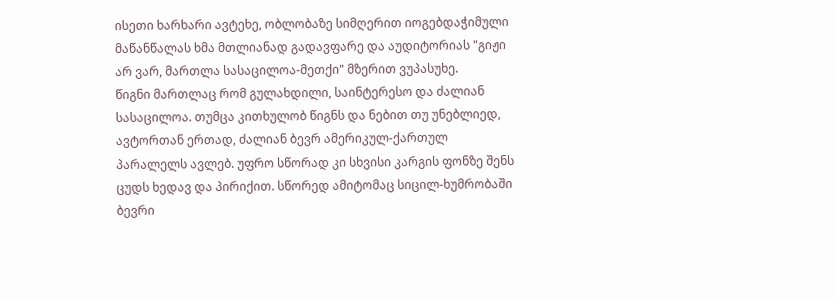ისეთი ხარხარი ავტეხე, ობლობაზე სიმღერით იოგებდაჭიმული მაწანწალას ხმა მთლიანად გადავფარე და აუდიტორიას "გიჟი არ ვარ, მართლა სასაცილოა-მეთქი" მზერით ვუპასუხე.
წიგნი მართლაც რომ გულახდილი, საინტერესო და ძალიან სასაცილოა. თუმცა კითხულობ წიგნს და ნებით თუ უნებლიედ, ავტორთან ერთად, ძალიან ბევრ ამერიკულ-ქართულ პარალელს ავლებ. უფრო სწორად კი სხვისი კარგის ფონზე შენს ცუდს ხედავ და პირიქით. სწორედ ამიტომაც სიცილ-ხუმრობაში ბევრი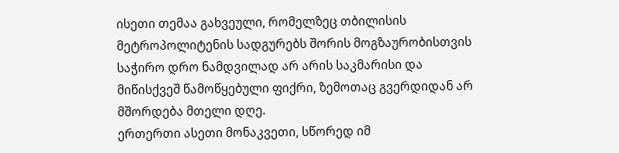ისეთი თემაა გახვეული, რომელზეც თბილისის მეტროპოლიტენის სადგურებს შორის მოგზაურობისთვის საჭირო დრო ნამდვილად არ არის საკმარისი და მიწისქვეშ წამოწყებული ფიქრი, ზემოთაც გვერდიდან არ მშორდება მთელი დღე.
ერთერთი ასეთი მონაკვეთი, სწორედ იმ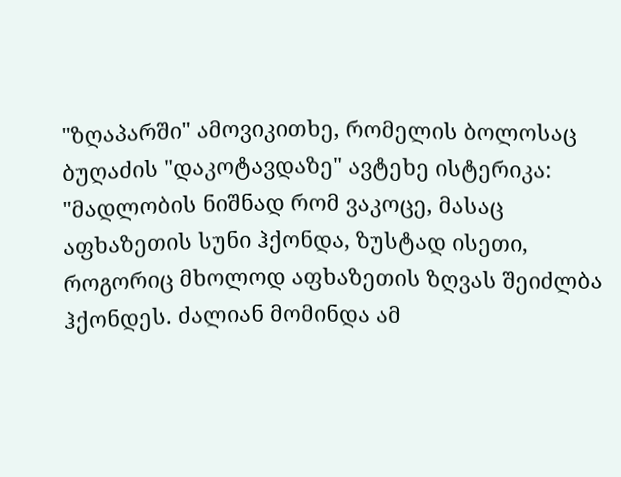"ზღაპარში" ამოვიკითხე, რომელის ბოლოსაც ბუღაძის "დაკოტავდაზე" ავტეხე ისტერიკა:
"მადლობის ნიშნად რომ ვაკოცე, მასაც აფხაზეთის სუნი ჰქონდა, ზუსტად ისეთი, როგორიც მხოლოდ აფხაზეთის ზღვას შეიძლბა ჰქონდეს. ძალიან მომინდა ამ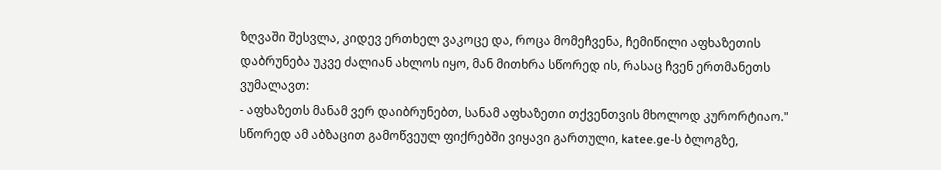ზღვაში შესვლა, კიდევ ერთხელ ვაკოცე და, როცა მომეჩვენა, ჩემიწილი აფხაზეთის დაბრუნება უკვე ძალიან ახლოს იყო, მან მითხრა სწორედ ის, რასაც ჩვენ ერთმანეთს ვუმალავთ:
- აფხაზეთს მანამ ვერ დაიბრუნებთ, სანამ აფხაზეთი თქვენთვის მხოლოდ კურორტიაო."
სწორედ ამ აბზაცით გამოწვეულ ფიქრებში ვიყავი გართული, katee.ge-ს ბლოგზე,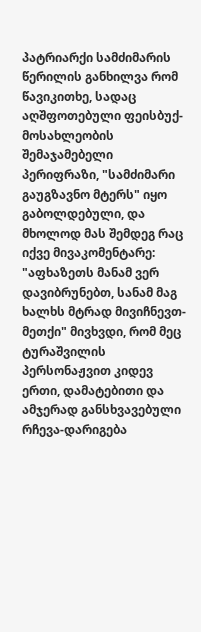პატრიარქი სამძიმარის წერილის განხილვა რომ წავიკითხე, სადაც აღშფოთებული ფეისბუქ-მოსახლეობის შემაჯამებელი პერიფრაზი, "სამძიმარი გაუგზავნო მტერს" იყო გაბოლდებული, და მხოლოდ მას შემდეგ რაც იქვე მივაკომენტარე: "აფხაზეთს მანამ ვერ დავიბრუნებთ, სანამ მაგ ხალხს მტრად მივიჩნევთ-მეთქი" მივხვდი, რომ მეც ტურაშვილის პერსონაჟვით კიდევ ერთი, დამატებითი და ამჯერად განსხვავებული რჩევა-დარიგება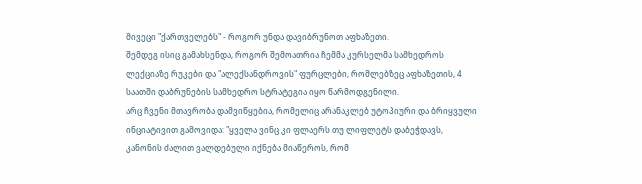მივეცი "ქართველებს" - როგორ უნდა დავიბრუნოთ აფხაზეთი.
შემდეგ ისიც გამახსენდა, როგორ შემოათრია ჩემმა კურსელმა სამხედროს ლექციაზე რუკები და "ალექსანდროვის" ფურცლები, რომლებზეც აფხაზეთის, 4 საათში დაბრუნების სამხედრო სტრატეგია იყო წარმოდგენილი.
არც ჩვენი მთავრობა დამვიწყებია, რომელიც არანაკლებ უტოპიური და ბრიყვული ინციატივით გამოვიდა: "ყველა ვინც კი ფლაერს თუ ლიფლეტს დაბეჭდავს, კანონის ძალით ვალდებული იქნება მიაწეროს, რომ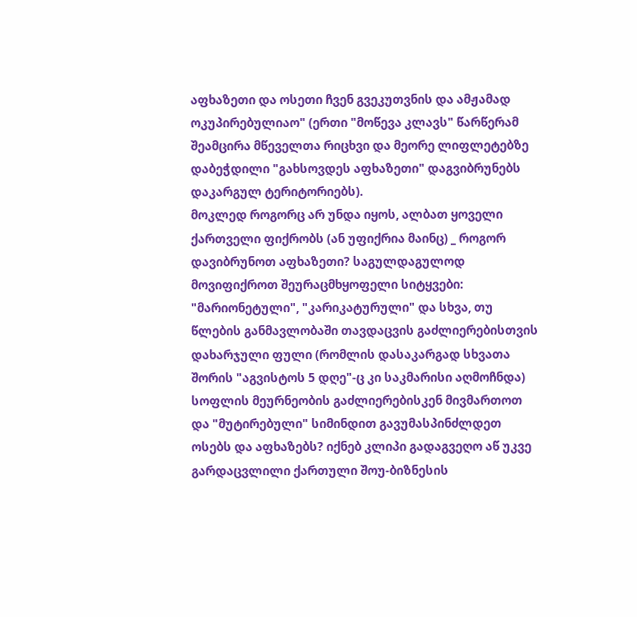აფხაზეთი და ოსეთი ჩვენ გვეკუთვნის და ამჟამად ოკუპირებულიაო" (ერთი "მოწევა კლავს" წარწერამ შეამცირა მწეველთა რიცხვი და მეორე ლიფლეტებზე დაბეჭდილი "გახსოვდეს აფხაზეთი" დაგვიბრუნებს დაკარგულ ტერიტორიებს).
მოკლედ როგორც არ უნდა იყოს, ალბათ ყოველი ქართველი ფიქრობს (ან უფიქრია მაინც) _ როგორ დავიბრუნოთ აფხაზეთი? საგულდაგულოდ მოვიფიქროთ შეურაცმხყოფელი სიტყვები: "მარიონეტული", "კარიკატურული" და სხვა, თუ წლების განმავლობაში თავდაცვის გაძლიერებისთვის დახარჯული ფული (რომლის დასაკარგად სხვათა შორის "აგვისტოს 5 დღე"-ც კი საკმარისი აღმოჩნდა) სოფლის მეურნეობის გაძლიერებისკენ მივმართოთ და "მუტირებული" სიმინდით გავუმასპინძლდეთ ოსებს და აფხაზებს? იქნებ კლიპი გადაგვეღო აწ უკვე გარდაცვლილი ქართული შოუ-ბიზნესის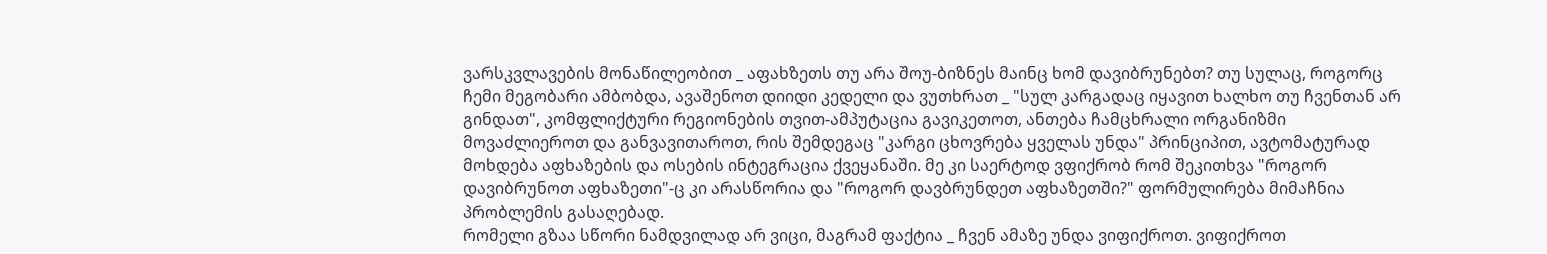ვარსკვლავების მონაწილეობით _ აფახზეთს თუ არა შოუ-ბიზნეს მაინც ხომ დავიბრუნებთ? თუ სულაც, როგორც ჩემი მეგობარი ამბობდა, ავაშენოთ დიიდი კედელი და ვუთხრათ _ "სულ კარგადაც იყავით ხალხო თუ ჩვენთან არ გინდათ", კომფლიქტური რეგიონების თვით-ამპუტაცია გავიკეთოთ, ანთება ჩამცხრალი ორგანიზმი მოვაძლიეროთ და განვავითაროთ, რის შემდეგაც "კარგი ცხოვრება ყველას უნდა" პრინციპით, ავტომატურად მოხდება აფხაზების და ოსების ინტეგრაცია ქვეყანაში. მე კი საერტოდ ვფიქრობ რომ შეკითხვა "როგორ დავიბრუნოთ აფხაზეთი"-ც კი არასწორია და "როგორ დავბრუნდეთ აფხაზეთში?" ფორმულირება მიმაჩნია პრობლემის გასაღებად.
რომელი გზაა სწორი ნამდვილად არ ვიცი, მაგრამ ფაქტია _ ჩვენ ამაზე უნდა ვიფიქროთ. ვიფიქროთ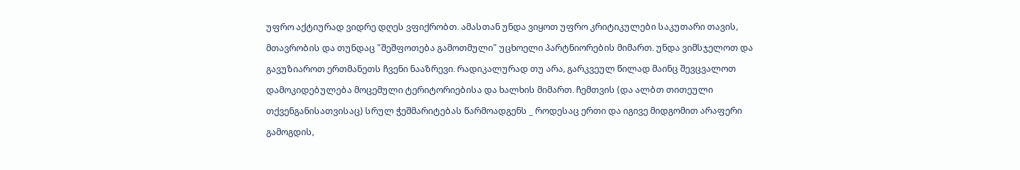უფრო აქტიურად ვიდრე დღეს ვფიქრობთ. ამასთან უნდა ვიყოთ უფრო კრიტიკულები საკუთარი თავის, მთავრობის და თუნდაც "შეშფოთება გამოთმული" უცხოელი პარტნიორების მიმართ. უნდა ვიმსჯელოთ და გავუზიაროთ ერთმანეთს ჩვენი ნააზრევი. რადიკალურად თუ არა, გარკვეულ წილად მაინც შევცვალოთ დამოკიდებულება მოცემული ტერიტორიებისა და ხალხის მიმართ. ჩემთვის (და ალბთ თითეული თქვენგანისათვისაც) სრულ ჭეშმარიტებას წარმოადგენს _ როდესაც ერთი და იგივე მიდგომით არაფერი გამოგდის,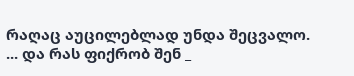რაღაც აუცილებლად უნდა შეცვალო.
... და რას ფიქრობ შენ _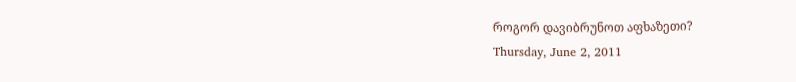როგორ დავიბრუნოთ აფხაზეთი?
Thursday, June 2, 2011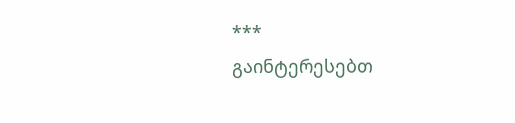***
გაინტერესებთ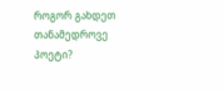როგორ გახდეთ თანამედროვე პოეტი?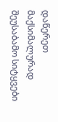დაწერეთ მაქსიმალურად შეუსაბამო სიტყვები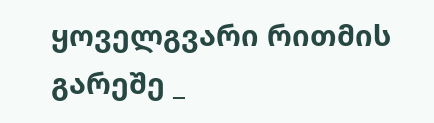ყოველგვარი რითმის გარეშე _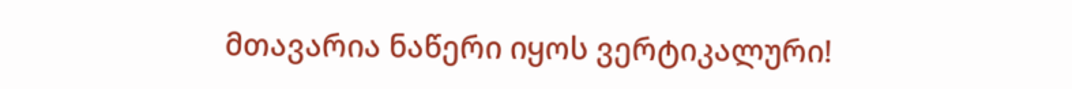მთავარია ნაწერი იყოს ვერტიკალური!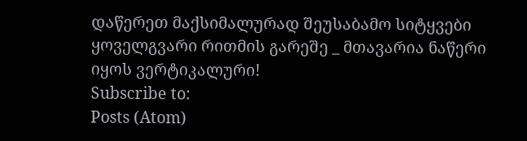დაწერეთ მაქსიმალურად შეუსაბამო სიტყვები ყოველგვარი რითმის გარეშე _ მთავარია ნაწერი იყოს ვერტიკალური!
Subscribe to:
Posts (Atom)